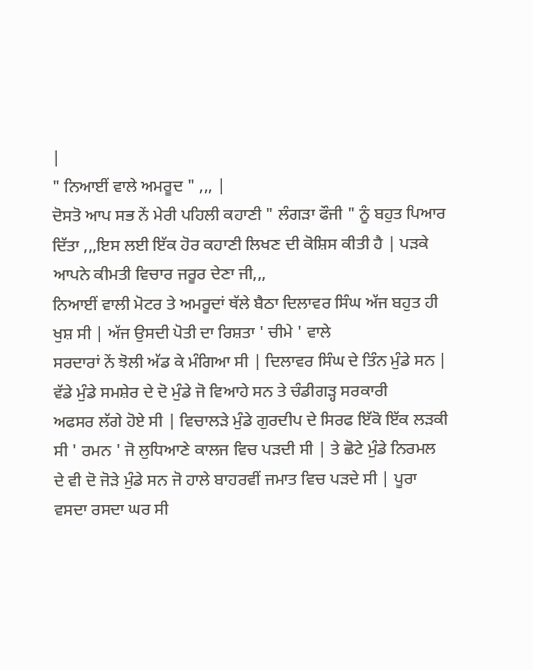|
" ਨਿਆਈਂ ਵਾਲੇ ਅਮਰੂਦ " ,,, |
ਦੋਸਤੋ ਆਪ ਸਭ ਨੇਂ ਮੇਰੀ ਪਹਿਲੀ ਕਹਾਣੀ " ਲੰਗੜਾ ਫੌਜੀ " ਨੂੰ ਬਹੁਤ ਪਿਆਰ ਦਿੱਤਾ ,,,ਇਸ ਲਈ ਇੱਕ ਹੋਰ ਕਹਾਣੀ ਲਿਖਣ ਦੀ ਕੋਸ਼ਿਸ ਕੀਤੀ ਹੈ | ਪੜਕੇ ਆਪਨੇ ਕੀਮਤੀ ਵਿਚਾਰ ਜਰੂਰ ਦੇਣਾ ਜੀ,,,
ਨਿਆਈਂ ਵਾਲੀ ਮੋਟਰ ਤੇ ਅਮਰੂਦਾਂ ਥੱਲੇ ਬੈਠਾ ਦਿਲਾਵਰ ਸਿੰਘ ਅੱਜ ਬਹੁਤ ਹੀ ਖੁਸ਼ ਸੀ | ਅੱਜ ਉਸਦੀ ਪੋਤੀ ਦਾ ਰਿਸ਼ਤਾ ' ਚੀਮੇ ' ਵਾਲੇ
ਸਰਦਾਰਾਂ ਨੇਂ ਝੋਲੀ ਅੱਡ ਕੇ ਮੰਗਿਆ ਸੀ | ਦਿਲਾਵਰ ਸਿੰਘ ਦੇ ਤਿੰਨ ਮੁੰਡੇ ਸਨ | ਵੱਡੇ ਮੁੰਡੇ ਸਮਸ਼ੇਰ ਦੇ ਦੋ ਮੁੰਡੇ ਜੋ ਵਿਆਹੇ ਸਨ ਤੇ ਚੰਡੀਗੜ੍ਹ ਸਰਕਾਰੀ
ਅਫਸਰ ਲੱਗੇ ਹੋਏ ਸੀ | ਵਿਚਾਲੜੇ ਮੁੰਡੇ ਗੁਰਦੀਪ ਦੇ ਸਿਰਫ ਇੱਕੋ ਇੱਕ ਲੜਕੀ ਸੀ ' ਰਮਨ ' ਜੋ ਲੁਧਿਆਣੇ ਕਾਲਜ ਵਿਚ ਪੜਦੀ ਸੀ | ਤੇ ਛੋਟੇ ਮੁੰਡੇ ਨਿਰਮਲ
ਦੇ ਵੀ ਦੋ ਜੋੜੇ ਮੁੰਡੇ ਸਨ ਜੋ ਹਾਲੇ ਬਾਹਰਵੀਂ ਜਮਾਤ ਵਿਚ ਪੜਦੇ ਸੀ | ਪੂਰਾ ਵਸਦਾ ਰਸਦਾ ਘਰ ਸੀ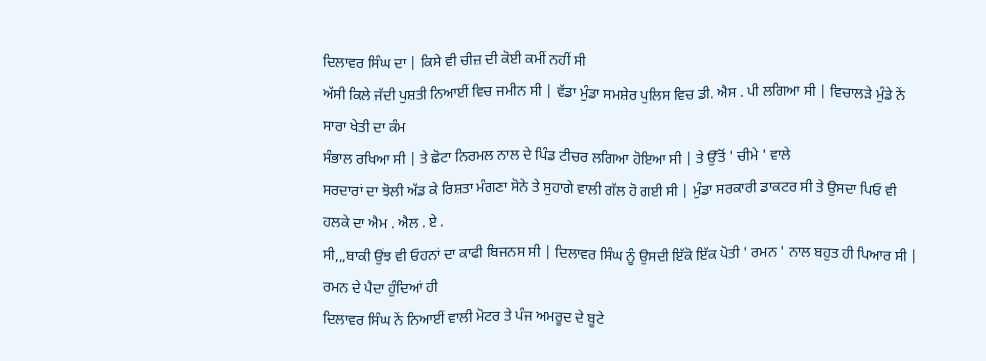ਦਿਲਾਵਰ ਸਿੰਘ ਦਾ | ਕਿਸੇ ਵੀ ਚੀਜ਼ ਦੀ ਕੋਈ ਕਮੀਂ ਨਹੀਂ ਸੀ
ਅੱਸੀ ਕਿਲੇ ਜੱਦੀ ਪੁਸ਼ਤੀ ਨਿਆਈਂ ਵਿਚ ਜਮੀਨ ਸੀ | ਵੱਡਾ ਮੁੰਡਾ ਸਮਸ਼ੇਰ ਪੁਲਿਸ ਵਿਚ ਡੀ. ਐਸ . ਪੀ ਲਗਿਆ ਸੀ | ਵਿਚਾਲੜੇ ਮੁੰਡੇ ਨੇਂ ਸਾਰਾ ਖੇਤੀ ਦਾ ਕੰਮ
ਸੰਭਾਲ ਰਖਿਆ ਸੀ | ਤੇ ਛੋਟਾ ਨਿਰਮਲ ਨਾਲ ਦੇ ਪਿੰਡ ਟੀਚਰ ਲਗਿਆ ਹੋਇਆ ਸੀ | ਤੇ ਉੱਤੋਂ ' ਚੀਮੇ ' ਵਾਲੇ
ਸਰਦਾਰਾਂ ਦਾ ਝੋਲੀ ਅੱਡ ਕੇ ਰਿਸ਼ਤਾ ਮੰਗਣਾ ਸੋਨੇ ਤੇ ਸੁਹਾਗੇ ਵਾਲੀ ਗੱਲ ਹੋ ਗਈ ਸੀ | ਮੁੰਡਾ ਸਰਕਾਰੀ ਡਾਕਟਰ ਸੀ ਤੇ ਉਸਦਾ ਪਿਓ ਵੀ ਹਲਕੇ ਦਾ ਐਮ . ਐਲ . ਏ .
ਸੀ,,,ਬਾਕੀ ਉਂਝ ਵੀ ਓਹਨਾਂ ਦਾ ਕਾਫੀ ਬਿਜਨਸ ਸੀ | ਦਿਲਾਵਰ ਸਿੰਘ ਨੂੰ ਉਸਦੀ ਇੱਕੋ ਇੱਕ ਪੋਤੀ ' ਰਮਨ ' ਨਾਲ ਬਹੁਤ ਹੀ ਪਿਆਰ ਸੀ | ਰਮਨ ਦੇ ਪੈਦਾ ਹੁੰਦਿਆਂ ਹੀ
ਦਿਲਾਵਰ ਸਿੰਘ ਨੇਂ ਨਿਆਈਂ ਵਾਲੀ ਮੋਟਰ ਤੇ ਪੰਜ ਅਮਰੂਦ ਦੇ ਬੂਟੇ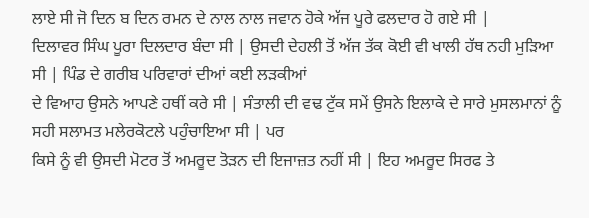ਲਾਏ ਸੀ ਜੋ ਦਿਨ ਬ ਦਿਨ ਰਮਨ ਦੇ ਨਾਲ ਨਾਲ ਜਵਾਨ ਹੋਕੇ ਅੱਜ ਪੂਰੇ ਫਲਦਾਰ ਹੋ ਗਏ ਸੀ |
ਦਿਲਾਵਰ ਸਿੰਘ ਪੂਰਾ ਦਿਲਦਾਰ ਬੰਦਾ ਸੀ | ਉਸਦੀ ਦੇਹਲੀ ਤੋਂ ਅੱਜ ਤੱਕ ਕੋਈ ਵੀ ਖਾਲੀ ਹੱਥ ਨਹੀ ਮੁੜਿਆ ਸੀ | ਪਿੰਡ ਦੇ ਗਰੀਬ ਪਰਿਵਾਰਾਂ ਦੀਆਂ ਕਈ ਲੜਕੀਆਂ
ਦੇ ਵਿਆਹ ਉਸਨੇ ਆਪਣੇ ਹਥੀਂ ਕਰੇ ਸੀ | ਸੰਤਾਲੀ ਦੀ ਵਢ ਟੁੱਕ ਸਮੇਂ ਉਸਨੇ ਇਲਾਕੇ ਦੇ ਸਾਰੇ ਮੁਸਲਮਾਨਾਂ ਨੂੰ ਸਹੀ ਸਲਾਮਤ ਮਲੇਰਕੋਟਲੇ ਪਹੁੰਚਾਇਆ ਸੀ | ਪਰ
ਕਿਸੇ ਨੂੰ ਵੀ ਉਸਦੀ ਮੋਟਰ ਤੋਂ ਅਮਰੂਦ ਤੋੜਨ ਦੀ ਇਜਾਜ਼ਤ ਨਹੀਂ ਸੀ | ਇਹ ਅਮਰੂਦ ਸਿਰਫ ਤੇ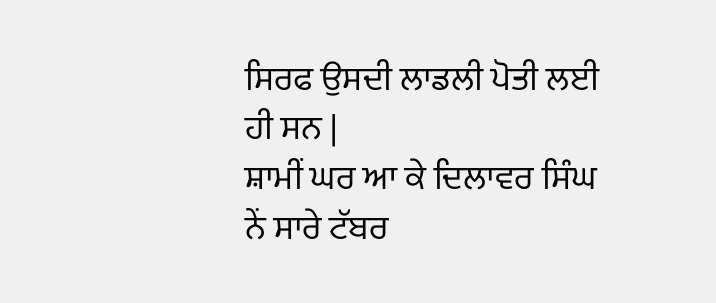ਸਿਰਫ ਉਸਦੀ ਲਾਡਲੀ ਪੋਤੀ ਲਈ ਹੀ ਸਨ |
ਸ਼ਾਮੀਂ ਘਰ ਆ ਕੇ ਦਿਲਾਵਰ ਸਿੰਘ ਨੇਂ ਸਾਰੇ ਟੱਬਰ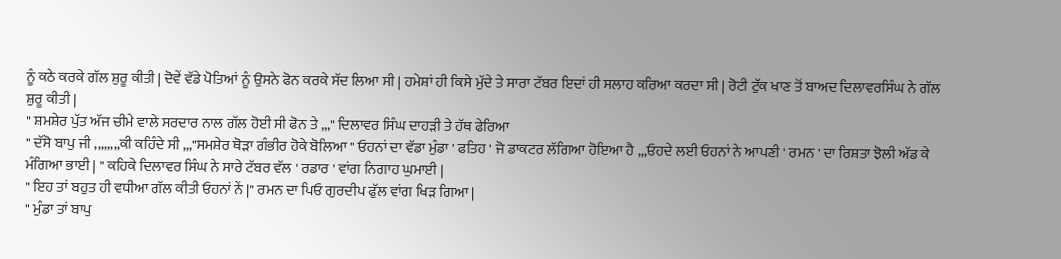ਨੂੰ ਕਠੇ ਕਰਕੇ ਗੱਲ ਸ਼ੁਰੂ ਕੀਤੀ | ਦੋਵੇਂ ਵੱਡੇ ਪੋਤਿਆਂ ਨੂੰ ਉਸਨੇ ਫੋਨ ਕਰਕੇ ਸੱਦ ਲਿਆ ਸੀ | ਹਮੇਸ਼ਾਂ ਹੀ ਕਿਸੇ ਮੁੱਦੇ ਤੇ ਸਾਰਾ ਟੱਬਰ ਇਦਾਂ ਹੀ ਸਲਾਹ ਕਰਿਆ ਕਰਦਾ ਸੀ | ਰੋਟੀ ਟੁੱਕ ਖਾਣ ਤੋਂ ਬਾਅਦ ਦਿਲਾਵਰਸਿੰਘ ਨੇ ਗੱਲ ਸ਼ੁਰੂ ਕੀਤੀ |
" ਸ਼ਮਸ਼ੇਰ ਪੁੱਤ ਅੱਜ ਚੀਮੇ ਵਾਲੇ ਸਰਦਾਰ ਨਾਲ ਗੱਲ ਹੋਈ ਸੀ ਫੋਨ ਤੇ ,,," ਦਿਲਾਵਰ ਸਿੰਘ ਦਾਹੜੀ ਤੇ ਹੱਥ ਫੇਰਿਆ
" ਦੱਸੋ ਬਾਪੁ ਜੀ ,,,,,,,,ਕੀ ਕਹਿੰਦੇ ਸੀ ,,,"ਸਮਸ਼ੇਰ ਥੋੜਾ ਗੰਭੀਰ ਹੋਕੇ ਬੋਲਿਆ " ਓਹਨਾਂ ਦਾ ਵੱਡਾ ਮੁੰਡਾ ' ਫਤਿਹ ' ਜੋ ਡਾਕਟਰ ਲੱਗਿਆ ਹੋਇਆ ਹੈ ,,,ਓਹਦੇ ਲਈ ਓਹਨਾਂ ਨੇ ਆਪਣੀ ' ਰਮਨ ' ਦਾ ਰਿਸ਼ਤਾ ਝੋਲੀ ਅੱਡ ਕੇ ਮੰਗਿਆ ਭਾਈ | " ਕਹਿਕੇ ਦਿਲਾਵਰ ਸਿੰਘ ਨੇ ਸਾਰੇ ਟੱਬਰ ਵੱਲ ' ਰਡਾਰ ' ਵਾਂਗ ਨਿਗਾਹ ਘੁਮਾਈ |
" ਇਹ ਤਾਂ ਬਹੁਤ ਹੀ ਵਧੀਆ ਗੱਲ ਕੀਤੀ ਓਹਨਾਂ ਨੇਂ |" ਰਮਨ ਦਾ ਪਿਓ ਗੁਰਦੀਪ ਫੁੱਲ ਵਾਂਗ ਖਿੜ ਗਿਆ |
" ਮੁੰਡਾ ਤਾਂ ਬਾਪੁ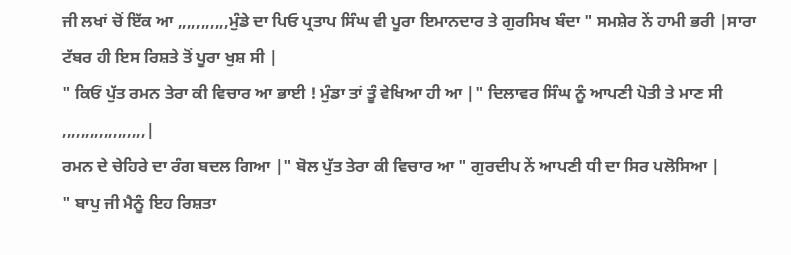ਜੀ ਲਖਾਂ ਚੋਂ ਇੱਕ ਆ ,,,,,,,,,,,ਮੁੰਡੇ ਦਾ ਪਿਓ ਪ੍ਰਤਾਪ ਸਿੰਘ ਵੀ ਪੂਰਾ ਇਮਾਨਦਾਰ ਤੇ ਗੁਰਸਿਖ ਬੰਦਾ " ਸਮਸ਼ੇਰ ਨੇਂ ਹਾਮੀ ਭਰੀ |ਸਾਰਾ ਟੱਬਰ ਹੀ ਇਸ ਰਿਸ਼ਤੇ ਤੋਂ ਪੂਰਾ ਖੁਸ਼ ਸੀ |
" ਕਿਓਂ ਪੁੱਤ ਰਮਨ ਤੇਰਾ ਕੀ ਵਿਚਾਰ ਆ ਭਾਈ ! ਮੁੰਡਾ ਤਾਂ ਤੂੰ ਵੇਖਿਆ ਹੀ ਆ |" ਦਿਲਾਵਰ ਸਿੰਘ ਨੂੰ ਆਪਣੀ ਪੋਤੀ ਤੇ ਮਾਣ ਸੀ ,,,,,,,,,,,,,,,,,,|
ਰਮਨ ਦੇ ਚੇਹਿਰੇ ਦਾ ਰੰਗ ਬਦਲ ਗਿਆ |" ਬੋਲ ਪੁੱਤ ਤੇਰਾ ਕੀ ਵਿਚਾਰ ਆ " ਗੁਰਦੀਪ ਨੇਂ ਆਪਣੀ ਧੀ ਦਾ ਸਿਰ ਪਲੋਸਿਆ |
" ਬਾਪੁ ਜੀ ਮੈਨੂੰ ਇਹ ਰਿਸ਼ਤਾ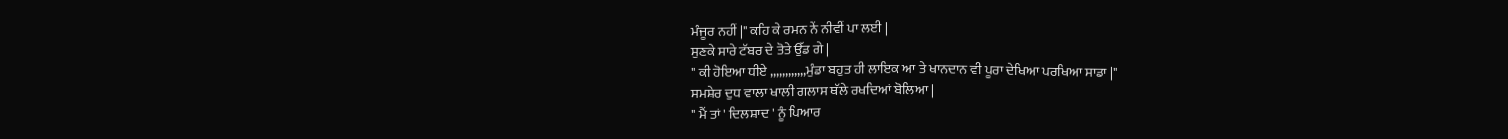ਮੰਜੂਰ ਨਹੀਂ |" ਕਹਿ ਕੇ ਰਮਨ ਨੇਂ ਨੀਵੀਂ ਪਾ ਲਈ |
ਸੁਣਕੇ ਸਾਰੇ ਟੱਬਰ ਦੇ ਤੋਤੇ ਉੱਡ ਗੇ |
" ਕੀ ਹੋਇਆ ਧੀਏ ,,,,,,,,,,,,ਮੁੰਡਾ ਬਹੁਤ ਹੀ ਲਾਇਕ ਆ ਤੇ ਖਾਨਦਾਨ ਵੀ ਪੂਰਾ ਦੇਖਿਆ ਪਰਖਿਆ ਸਾਡਾ |"
ਸਮਸ਼ੇਰ ਦੁਧ ਵਾਲਾ ਖਾਲੀ ਗਲਾਸ ਥੱਲੇ ਰਖਦਿਆਂ ਬੋਲਿਆ |
" ਮੈਂ ਤਾਂ ' ਦਿਲਸ਼ਾਦ ' ਨੂੰ ਪਿਆਰ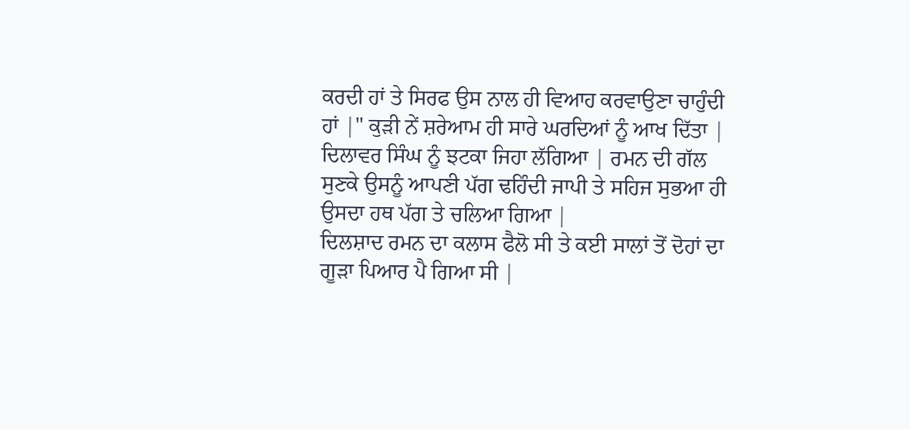ਕਰਦੀ ਹਾਂ ਤੇ ਸਿਰਫ ਉਸ ਨਾਲ ਹੀ ਵਿਆਹ ਕਰਵਾਉਣਾ ਚਾਹੁੰਦੀ ਹਾਂ |" ਕੁੜੀ ਨੇਂ ਸ਼ਰੇਆਮ ਹੀ ਸਾਰੇ ਘਰਦਿਆਂ ਨੂੰ ਆਖ ਦਿੱਤਾ | ਦਿਲਾਵਰ ਸਿੰਘ ਨੂੰ ਝਟਕਾ ਜਿਹਾ ਲੱਗਿਆ | ਰਮਨ ਦੀ ਗੱਲ ਸੁਣਕੇ ਉਸਨੂੰ ਆਪਣੀ ਪੱਗ ਢਹਿੰਦੀ ਜਾਪੀ ਤੇ ਸਹਿਜ ਸੁਭਆ ਹੀ ਉਸਦਾ ਹਥ ਪੱਗ ਤੇ ਚਲਿਆ ਗਿਆ |
ਦਿਲਸ਼ਾਦ ਰਮਨ ਦਾ ਕਲਾਸ ਫੈਲੋ ਸੀ ਤੇ ਕਈ ਸਾਲਾਂ ਤੋਂ ਦੋਹਾਂ ਦਾ ਗੂੜਾ ਪਿਆਰ ਪੈ ਗਿਆ ਸੀ |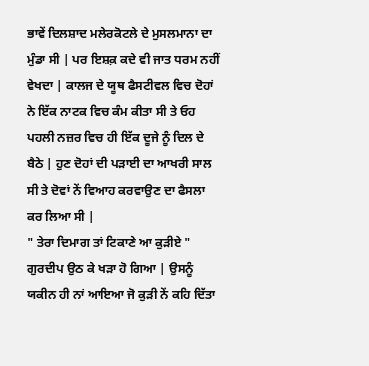ਭਾਵੇਂ ਦਿਲਸ਼ਾਦ ਮਲੇਰਕੋਟਲੇ ਦੇ ਮੁਸਲਮਾਨਾ ਦਾ ਮੁੰਡਾ ਸੀ | ਪਰ ਇਸ਼ਕ਼ ਕਦੇ ਵੀ ਜਾਤ ਧਰਮ ਨਹੀਂ ਵੇਖਦਾ | ਕਾਲਜ ਦੇ ਯੂਥ ਫੈਸਟੀਵਲ ਵਿਚ ਦੋਹਾਂ ਨੇ ਇੱਕ ਨਾਟਕ ਵਿਚ ਕੰਮ ਕੀਤਾ ਸੀ ਤੇ ਓਹ ਪਹਲੀ ਨਜ਼ਰ ਵਿਚ ਹੀ ਇੱਕ ਦੂਜੇ ਨੂੰ ਦਿਲ ਦੇ
ਬੈਠੇ | ਹੁਣ ਦੋਹਾਂ ਦੀ ਪੜਾਈ ਦਾ ਆਖਰੀ ਸਾਲ ਸੀ ਤੇ ਦੋਵਾਂ ਨੇਂ ਵਿਆਹ ਕਰਵਾਉਣ ਦਾ ਫੈਸਲਾ ਕਰ ਲਿਆ ਸੀ |
" ਤੇਰਾ ਦਿਮਾਗ ਤਾਂ ਟਿਕਾਣੇ ਆ ਕੁੜੀਏ " ਗੁਰਦੀਪ ਉਠ ਕੇ ਖੜਾ ਹੋ ਗਿਆ | ਉਸਨੂੰ ਯਕੀਨ ਹੀ ਨਾਂ ਆਇਆ ਜੋ ਕੁੜੀ ਨੇਂ ਕਹਿ ਦਿੱਤਾ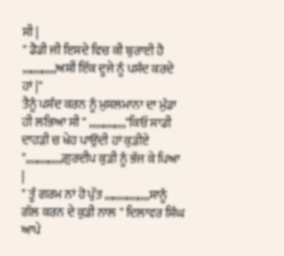ਸੀ |
" ਡੈਡੀ ਜੀ ਇਸਦੇ ਵਿਚ ਕੀ ਬੁਰਾਈ ਹੈ ,,,,,,,,,,,,ਅਸੀਂ ਇੱਕ ਦੂਜੇ ਨੂੰ ਪਸੰਦ ਕਰਦੇ ਹਾਂ |"
ਤੈਨੂੰ ਪਸੰਦ ਕਰਨ ਨੂੰ ਮੁਸਲਮਾਨਾ ਦਾ ਮੁੰਡਾ ਹੀ ਲਭਿਆ ਸੀ " ,,,,,,,,,,,,,"ਕਿਓਂ ਸਾਡੀ ਦਾਹੜੀ ਚ ਖੇਹ ਪਾਉਂਦੀ ਹਾਂ ਕੁੜੀਏ ",,,,,,,,,,,,,ਗੁਰਦੀਪ ਕੁੜੀ ਨੂੰ ਭੱਜ ਕੇ ਪਿਆ |
" ਤੂੰ ਗਰਮ ਨਾਂ ਹੋ ਪੁੱਤ ,,,,,,,,,,,,,,,,ਸਾਨੂੰ ਗੱਲ ਕਰਨ ਦੇ ਕੁੜੀ ਨਾਲ " ਦਿਲਾਵਰ ਸਿੰਘ ਆਪੇ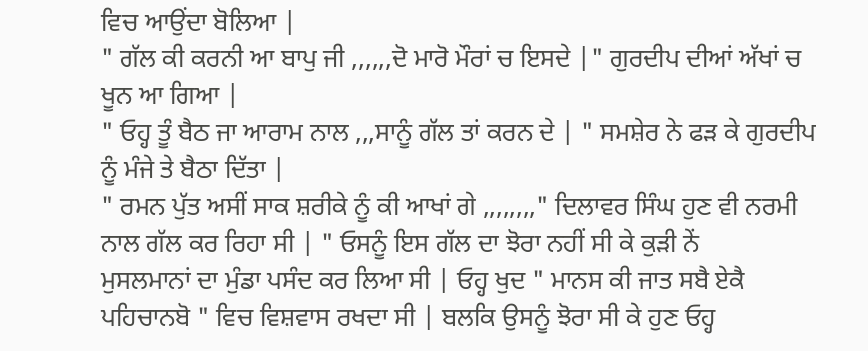ਵਿਚ ਆਉਂਦਾ ਬੋਲਿਆ |
" ਗੱਲ ਕੀ ਕਰਨੀ ਆ ਬਾਪੁ ਜੀ ,,,,,,ਦੋ ਮਾਰੋ ਮੌਰਾਂ ਚ ਇਸਦੇ |" ਗੁਰਦੀਪ ਦੀਆਂ ਅੱਖਾਂ ਚ ਖੂਨ ਆ ਗਿਆ |
" ਓਹ੍ਹ ਤੂੰ ਬੈਠ ਜਾ ਆਰਾਮ ਨਾਲ ,,,ਸਾਨੂੰ ਗੱਲ ਤਾਂ ਕਰਨ ਦੇ | " ਸਮਸ਼ੇਰ ਨੇ ਫੜ ਕੇ ਗੁਰਦੀਪ ਨੂੰ ਮੰਜੇ ਤੇ ਬੈਠਾ ਦਿੱਤਾ |
" ਰਮਨ ਪੁੱਤ ਅਸੀਂ ਸਾਕ ਸ਼ਰੀਕੇ ਨੂੰ ਕੀ ਆਖਾਂ ਗੇ ,,,,,,,," ਦਿਲਾਵਰ ਸਿੰਘ ਹੁਣ ਵੀ ਨਰਮੀ ਨਾਲ ਗੱਲ ਕਰ ਰਿਹਾ ਸੀ | " ਓਸਨੂੰ ਇਸ ਗੱਲ ਦਾ ਝੋਰਾ ਨਹੀਂ ਸੀ ਕੇ ਕੁੜੀ ਨੇਂ
ਮੁਸਲਮਾਨਾਂ ਦਾ ਮੁੰਡਾ ਪਸੰਦ ਕਰ ਲਿਆ ਸੀ | ਓਹ੍ਹ ਖੁਦ " ਮਾਨਸ ਕੀ ਜਾਤ ਸਬੈ ਏਕੈ ਪਹਿਚਾਨਬੋ " ਵਿਚ ਵਿਸ਼ਵਾਸ ਰਖਦਾ ਸੀ | ਬਲਕਿ ਉਸਨੂੰ ਝੋਰਾ ਸੀ ਕੇ ਹੁਣ ਓਹ੍ਹ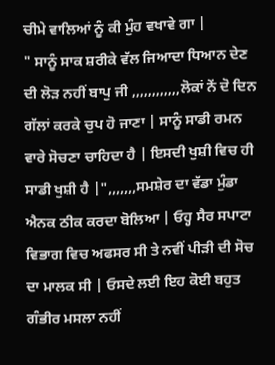ਚੀਮੇ ਵਾਲਿਆਂ ਨੂੰ ਕੀ ਮੁੰਹ ਵਖਾਵੇ ਗਾ |
" ਸਾਨੂੰ ਸਾਕ ਸ਼ਰੀਕੇ ਵੱਲ ਜਿਆਦਾ ਧਿਆਨ ਦੇਣ ਦੀ ਲੋੜ ਨਹੀਂ ਬਾਪੁ ਜੀ ,,,,,,,,,,,,ਲੋਕਾਂ ਨੇਂ ਦੋ ਦਿਨ ਗੱਲਾਂ ਕਰਕੇ ਚੁਪ ਹੋ ਜਾਣਾ | ਸਾਨੂੰ ਸਾਡੀ ਰਮਨ ਵਾਰੇ ਸੋਚਣਾ ਚਾਹਿਦਾ ਹੈ | ਇਸਦੀ ਖੁਸ਼ੀ ਵਿਚ ਹੀ ਸਾਡੀ ਖੁਸ਼ੀ ਹੈ |",,,,,,,ਸਮਸ਼ੇਰ ਦਾ ਵੱਡਾ ਮੁੰਡਾ ਐਨਕ ਠੀਕ ਕਰਦਾ ਬੋਲਿਆ | ਓਹ੍ਹ ਸੈਰ ਸਪਾਟਾ ਵਿਭਾਗ ਵਿਚ ਅਫਸਰ ਸੀ ਤੇ ਨਵੀਂ ਪੀੜੀ ਦੀ ਸੋਚ ਦਾ ਮਾਲਕ ਸੀ | ਓਸਦੇ ਲਈ ਇਹ ਕੋਈ ਬਹੁਤ ਗੰਭੀਰ ਮਸਲਾ ਨਹੀਂ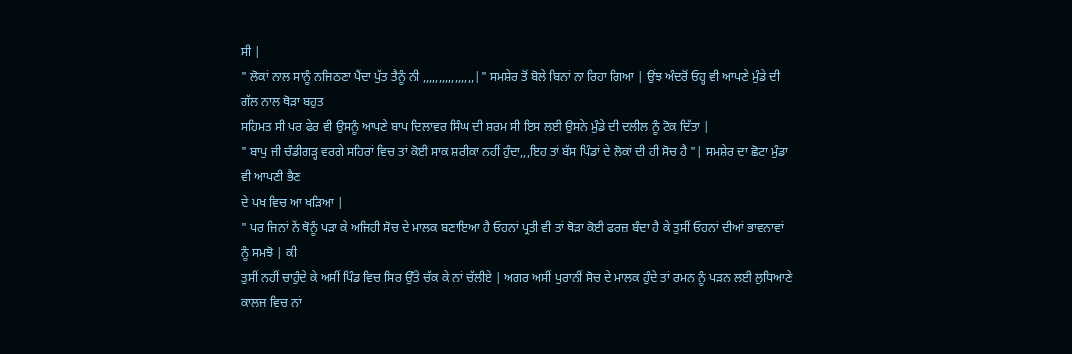ਸੀ |
" ਲੋਕਾਂ ਨਾਲ ਸਾਨੂੰ ਨਜਿਠਣਾ ਪੈਂਦਾ ਪੁੱਤ ਤੈਨੂੰ ਨੀ ,,,,,,,,,,,,,,,,|" ਸਮਸ਼ੇਰ ਤੋਂ ਬੋਲੇ ਬਿਨਾਂ ਨਾ ਰਿਹਾ ਗਿਆ | ਉਂਝ ਅੰਦਰੋਂ ਓਹ੍ਹ ਵੀ ਆਪਣੇ ਮੁੰਡੇ ਦੀ ਗੱਲ ਨਾਲ ਥੋੜਾ ਬਹੁਤ
ਸਹਿਮਤ ਸੀ ਪਰ ਫੇਰ ਵੀ ਉਸਨੂੰ ਆਪਣੇ ਬਾਪ ਦਿਲਾਵਰ ਸਿੰਘ ਦੀ ਸ਼ਰਮ ਸੀ ਇਸ ਲਈ ਉਸਨੇ ਮੁੰਡੇ ਦੀ ਦਲੀਲ ਨੂੰ ਟੋਕ ਦਿੱਤਾ |
" ਬਾਪੁ ਜੀ ਚੰਡੀਗੜ੍ਹ ਵਰਗੇ ਸਹਿਰਾਂ ਵਿਚ ਤਾਂ ਕੋਈ ਸਾਕ ਸ਼ਰੀਕਾ ਨਹੀਂ ਹੁੰਦਾ,,,ਇਹ ਤਾਂ ਬੱਸ ਪਿੰਡਾਂ ਦੇ ਲੋਕਾਂ ਦੀ ਹੀ ਸੋਚ ਹੈ "| ਸਮਸ਼ੇਰ ਦਾ ਛੋਟਾ ਮੁੰਡਾ ਵੀ ਆਪਣੀ ਭੈਣ
ਦੇ ਪਖ ਵਿਚ ਆ ਖੜਿਆ |
" ਪਰ ਜਿਨਾਂ ਨੇਂ ਥੋਨੂੰ ਪੜਾ ਕੇ ਅਜਿਹੀ ਸੋਚ ਦੇ ਮਾਲਕ ਬਣਾਇਆ ਹੈ ਓਹਨਾਂ ਪ੍ਰਤੀ ਵੀ ਤਾਂ ਥੋੜਾ ਕੋਈ ਫਰਜ਼ ਬੰਦਾ ਹੈ ਕੇ ਤੁਸੀਂ ਓਹਨਾਂ ਦੀਆਂ ਭਾਵਨਾਵਾਂ ਨੂੰ ਸਮਝੋ | ਕੀ
ਤੁਸੀਂ ਨਹੀਂ ਚਾਹੁੰਦੇ ਕੇ ਅਸੀਂ ਪਿੰਡ ਵਿਚ ਸਿਰ ਉੱਤੇ ਚੱਕ ਕੇ ਨਾਂ ਚੱਲੀਏ | ਅਗਰ ਅਸੀਂ ਪੁਰਾਨੀਂ ਸੋਚ ਦੇ ਮਾਲਕ ਹੁੰਦੇ ਤਾਂ ਰਮਨ ਨੂੰ ਪੜਨ ਲਈ ਲੁਧਿਆਣੇ ਕਾਲਜ ਵਿਚ ਨਾਂ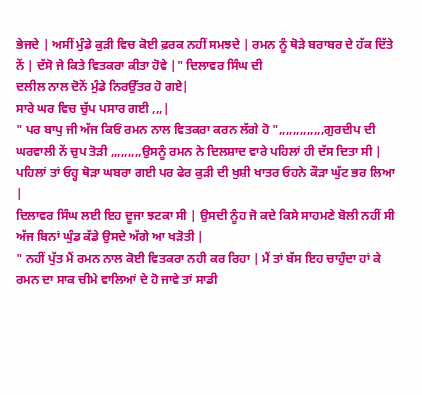ਭੇਜਦੇ | ਅਸੀਂ ਮੁੰਡੇ ਕੁੜੀ ਵਿਚ ਕੋਈ ਫ਼ਰਕ ਨਹੀਂ ਸਮਝਦੇ | ਰਮਨ ਨੂੰ ਥੋੜੇ ਬਰਾਬਰ ਦੇ ਹੱਕ ਦਿੱਤੇ ਨੇਂ | ਦੱਸੋ ਜੇ ਕਿਤੇ ਵਿਤਕਰਾ ਕੀਤਾ ਹੋਵੇ |" ਦਿਲਾਵਰ ਸਿੰਘ ਦੀ
ਦਲੀਲ ਨਾਲ ਦੋਨੋਂ ਮੁੰਡੇ ਨਿਰਉੱਤਰ ਹੋ ਗਏ|
ਸਾਰੇ ਘਰ ਵਿਚ ਚੁੱਪ ਪਸਾਰ ਗਈ ,,,|
" ਪਰ ਬਾਪੁ ਜੀ ਅੱਜ ਕਿਓਂ ਰਮਨ ਨਾਲ ਵਿਤਕਰਾ ਕਰਨ ਲੱਗੇ ਹੋ ",,,,,,,,,,,,,ਗੁਰਦੀਪ ਦੀ ਘਰਵਾਲੀ ਨੇਂ ਚੁਪ ਤੋੜੀ ,,,,,,,,,ਉਸਨੂੰ ਰਮਨ ਨੇ ਦਿਲਸ਼ਾਦ ਵਾਰੇ ਪਹਿਲਾਂ ਹੀ ਦੱਸ ਦਿਤਾ ਸੀ | ਪਹਿਲਾਂ ਤਾਂ ਓਹ੍ਹ ਥੋੜਾ ਘਬਰਾ ਗਈ ਪਰ ਫੇਰ ਕੁੜੀ ਦੀ ਖੁਸ਼ੀ ਖਾਤਰ ਓਹਨੇ ਕੌੜਾ ਘੁੱਟ ਭਰ ਲਿਆ |
ਦਿਲਾਵਰ ਸਿੰਘ ਲਈ ਇਹ ਦੂਜਾ ਝਟਕਾ ਸੀ | ਉਸਦੀ ਨੂੰਹ ਜੋ ਕਦੇ ਕਿਸੇ ਸਾਹਮਣੇ ਬੋਲੀ ਨਹੀਂ ਸੀ ਅੱਜ ਬਿਨਾਂ ਘੁੰਡ ਕੱਡੇ ਉਸਦੇ ਅੱਗੇ ਆ ਖੜੋਤੀ |
" ਨਹੀਂ ਪੁੱਤ ਮੈਂ ਰਮਨ ਨਾਲ ਕੋਈ ਵਿਤਕਰਾ ਨਹੀ ਕਰ ਰਿਹਾ | ਮੈਂ ਤਾਂ ਬੱਸ ਇਹ ਚਾਹੁੰਦਾ ਹਾਂ ਕੇ ਰਮਨ ਦਾ ਸਾਕ ਚੀਮੇ ਵਾਲਿਆਂ ਦੇ ਹੋ ਜਾਵੇ ਤਾਂ ਸਾਡੀ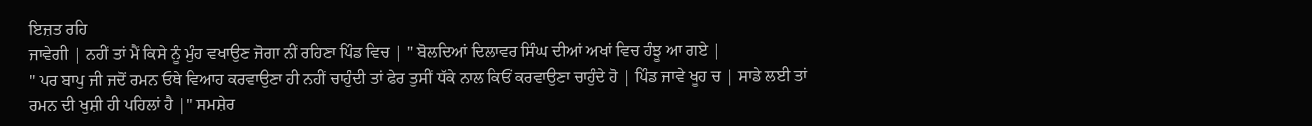ਇਜ਼ਤ ਰਹਿ
ਜਾਵੇਗੀ | ਨਹੀਂ ਤਾਂ ਮੈਂ ਕਿਸੇ ਨੂੰ ਮੁੰਹ ਵਖਾਉਣ ਜੋਗਾ ਨੀਂ ਰਹਿਣਾ ਪਿੰਡ ਵਿਚ | " ਬੋਲਦਿਆਂ ਦਿਲਾਵਰ ਸਿੰਘ ਦੀਆਂ ਅਖਾਂ ਵਿਚ ਹੰਝੂ ਆ ਗਏ |
" ਪਰ ਬਾਪੁ ਜੀ ਜਦੋਂ ਰਮਨ ਓਥੇ ਵਿਆਹ ਕਰਵਾਉਣਾ ਹੀ ਨਹੀਂ ਚਾਹੁੰਦੀ ਤਾਂ ਫੇਰ ਤੁਸੀਂ ਧੱਕੇ ਨਾਲ ਕਿਓਂ ਕਰਵਾਉਣਾ ਚਾਹੁੰਦੇ ਹੋ | ਪਿੰਡ ਜਾਵੇ ਖੂਹ ਚ | ਸਾਡੇ ਲਈ ਤਾਂ
ਰਮਨ ਦੀ ਖੁਸ਼ੀ ਹੀ ਪਹਿਲਾਂ ਹੈ |" ਸਮਸ਼ੇਰ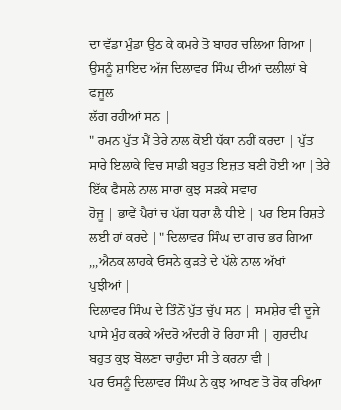ਦਾ ਵੱਡਾ ਮੁੰਡਾ ਉਠ ਕੇ ਕਮਰੇ ਤੋ ਬਾਹਰ ਚਲਿਆ ਗਿਆ | ਉਸਨੂੰ ਸ਼ਾਇਦ ਅੱਜ ਦਿਲਾਵਰ ਸਿੰਘ ਦੀਆਂ ਦਲੀਲਾਂ ਬੇ ਫਜੂਲ
ਲੱਗ ਰਹੀਆਂ ਸਨ |
" ਰਮਨ ਪੁੱਤ ਮੈਂ ਤੇਰੇ ਨਾਲ ਕੋਈ ਧੱਕਾ ਨਹੀਂ ਕਰਦਾ | ਪੁੱਤ ਸਾਰੇ ਇਲਾਕੇ ਵਿਚ ਸਾਡੀ ਬਹੁਤ ਇਜ਼ਤ ਬਣੀ ਹੋਈ ਆ |ਤੇਰੇ ਇੱਕ ਫੈਸਲੇ ਨਾਲ ਸਾਰਾ ਕੁਝ ਸੜਕੇ ਸਵਾਹ
ਹੋਜੂ | ਭਾਵੇਂ ਪੈਰਾਂ ਚ ਪੱਗ ਧਰਾ ਲੈ ਧੀਏ | ਪਰ ਇਸ ਰਿਸ਼ਤੇ ਲਈ ਹਾਂ ਕਰਦੇ |" ਦਿਲਾਵਰ ਸਿੰਘ ਦਾ ਗਚ ਭਰ ਗਿਆ ,,,ਐਨਕ ਲਾਹਕੇ ਓਸਨੇ ਕੁੜਤੇ ਦੇ ਪੱਲੇ ਨਾਲ ਅੱਖਾਂ
ਪੁਝੀਆਂ |
ਦਿਲਾਵਰ ਸਿੰਘ ਦੇ ਤਿੰਨੋਂ ਪੁੱਤ ਚੁੱਪ ਸਨ | ਸਮਸ਼ੇਰ ਵੀ ਦੂਜੇ ਪਾਸੇ ਮੁੰਹ ਕਰਕੇ ਅੰਦਰੋ ਅੰਦਰੀ ਰੋ ਰਿਹਾ ਸੀ | ਗੁਰਦੀਪ ਬਹੁਤ ਕੁਝ ਬੋਲਣਾ ਚਾਹੁੰਦਾ ਸੀ ਤੇ ਕਰਨਾ ਵੀ |
ਪਰ ਓਸਨੂੰ ਦਿਲਾਵਰ ਸਿੰਘ ਨੇ ਕੁਝ ਆਖਣ ਤੋ ਰੋਕ ਰਖਿਆ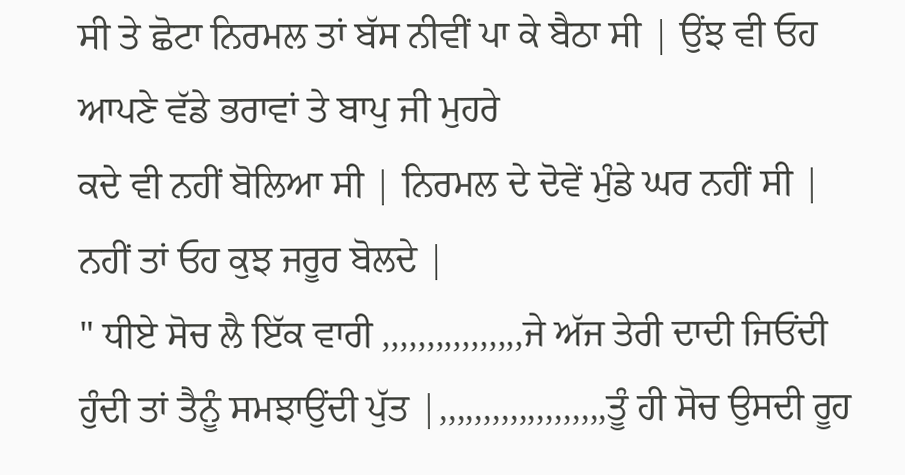ਸੀ ਤੇ ਛੋਟਾ ਨਿਰਮਲ ਤਾਂ ਬੱਸ ਨੀਵੀਂ ਪਾ ਕੇ ਬੈਠਾ ਸੀ | ਉਂਝ ਵੀ ਓਹ ਆਪਣੇ ਵੱਡੇ ਭਰਾਵਾਂ ਤੇ ਬਾਪੁ ਜੀ ਮੁਹਰੇ
ਕਦੇ ਵੀ ਨਹੀਂ ਬੋਲਿਆ ਸੀ | ਨਿਰਮਲ ਦੇ ਦੋਵੇਂ ਮੁੰਡੇ ਘਰ ਨਹੀਂ ਸੀ | ਨਹੀਂ ਤਾਂ ਓਹ ਕੁਝ ਜਰੂਰ ਬੋਲਦੇ |
" ਧੀਏ ਸੋਚ ਲੈ ਇੱਕ ਵਾਰੀ ,,,,,,,,,,,,,,,,ਜੇ ਅੱਜ ਤੇਰੀ ਦਾਦੀ ਜਿਓਂਦੀ ਹੁੰਦੀ ਤਾਂ ਤੈਨੂੰ ਸਮਝਾਉਂਦੀ ਪੁੱਤ |,,,,,,,,,,,,,,,,,,,ਤੂੰ ਹੀ ਸੋਚ ਉਸਦੀ ਰੂਹ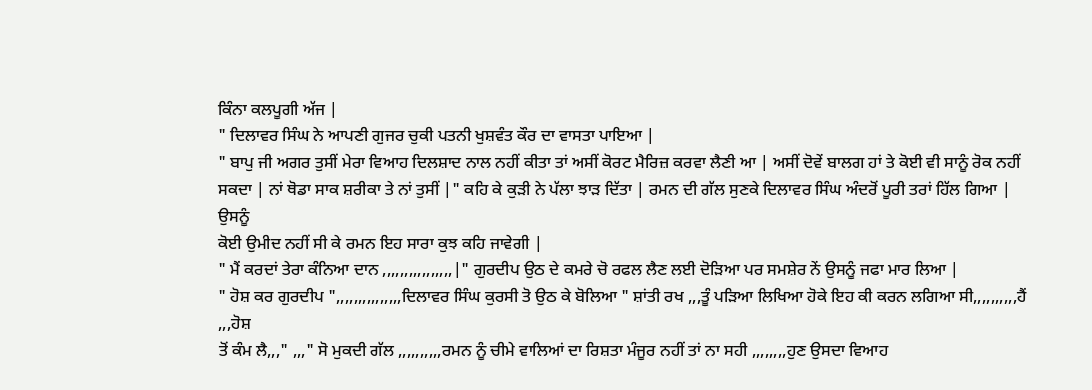ਕਿੰਨਾ ਕਲਪੂਗੀ ਅੱਜ |
" ਦਿਲਾਵਰ ਸਿੰਘ ਨੇ ਆਪਣੀ ਗੁਜਰ ਚੁਕੀ ਪਤਨੀ ਖੁਸ਼ਵੰਤ ਕੌਰ ਦਾ ਵਾਸਤਾ ਪਾਇਆ |
" ਬਾਪੁ ਜੀ ਅਗਰ ਤੁਸੀਂ ਮੇਰਾ ਵਿਆਹ ਦਿਲਸ਼ਾਦ ਨਾਲ ਨਹੀਂ ਕੀਤਾ ਤਾਂ ਅਸੀਂ ਕੋਰਟ ਮੈਰਿਜ਼ ਕਰਵਾ ਲੈਣੀ ਆ | ਅਸੀਂ ਦੋਵੇਂ ਬਾਲਗ ਹਾਂ ਤੇ ਕੋਈ ਵੀ ਸਾਨੂੰ ਰੋਕ ਨਹੀਂ
ਸਕਦਾ | ਨਾਂ ਥੋਡਾ ਸਾਕ ਸ਼ਰੀਕਾ ਤੇ ਨਾਂ ਤੁਸੀਂ |" ਕਹਿ ਕੇ ਕੁੜੀ ਨੇ ਪੱਲਾ ਝਾੜ ਦਿੱਤਾ | ਰਮਨ ਦੀ ਗੱਲ ਸੁਣਕੇ ਦਿਲਾਵਰ ਸਿੰਘ ਅੰਦਰੋਂ ਪੂਰੀ ਤਰਾਂ ਹਿੱਲ ਗਿਆ | ਉਸਨੂੰ
ਕੋਈ ਉਮੀਦ ਨਹੀਂ ਸੀ ਕੇ ਰਮਨ ਇਹ ਸਾਰਾ ਕੁਝ ਕਹਿ ਜਾਵੇਗੀ |
" ਮੈਂ ਕਰਦਾਂ ਤੇਰਾ ਕੰਨਿਆ ਦਾਨ ,,,,,,,,,,,,,,,,|" ਗੁਰਦੀਪ ਉਠ ਦੇ ਕਮਰੇ ਚੋ ਰਫਲ ਲੈਣ ਲਈ ਦੋੜਿਆ ਪਰ ਸਮਸ਼ੇਰ ਨੇਂ ਉਸਨੂੰ ਜਫਾ ਮਾਰ ਲਿਆ |
" ਹੋਸ਼ ਕਰ ਗੁਰਦੀਪ ",,,,,,,,,,,,,,,ਦਿਲਾਵਰ ਸਿੰਘ ਕੁਰਸੀ ਤੋ ਉਠ ਕੇ ਬੋਲਿਆ " ਸ਼ਾਂਤੀ ਰਖ ,,,ਤੂੰ ਪੜਿਆ ਲਿਖਿਆ ਹੋਕੇ ਇਹ ਕੀ ਕਰਨ ਲਗਿਆ ਸੀ,,,,,,,,,,ਹੈਂ ,,,ਹੋਸ਼
ਤੋਂ ਕੰਮ ਲੈ,,," ,,," ਸੋ ਮੁਕਦੀ ਗੱਲ ,,,,,,,,,,ਰਮਨ ਨੂੰ ਚੀਮੇ ਵਾਲਿਆਂ ਦਾ ਰਿਸ਼ਤਾ ਮੰਜੂਰ ਨਹੀਂ ਤਾਂ ਨਾ ਸਹੀ ,,,,,,,,ਹੁਣ ਉਸਦਾ ਵਿਆਹ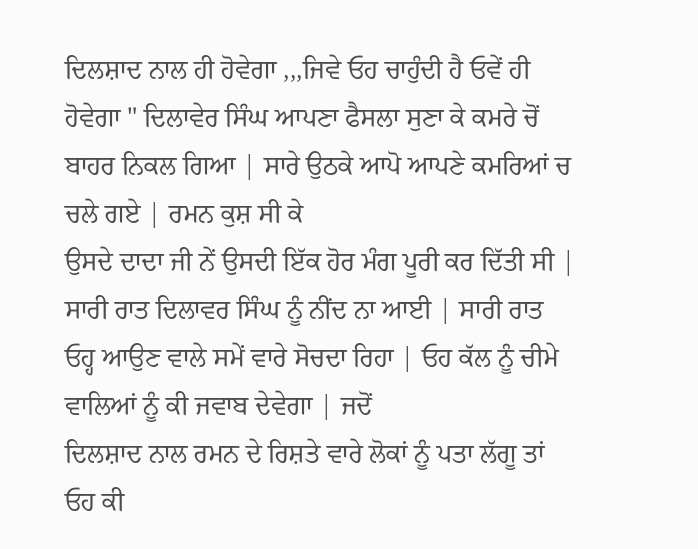ਦਿਲਸ਼ਾਦ ਨਾਲ ਹੀ ਹੋਵੇਗਾ ,,,ਜਿਵੇ ਓਹ ਚਾਹੁੰਦੀ ਹੈ ਓਵੇਂ ਹੀ ਹੋਵੇਗਾ " ਦਿਲਾਵੇਰ ਸਿੰਘ ਆਪਣਾ ਫੈਸਲਾ ਸੁਣਾ ਕੇ ਕਮਰੇ ਚੋਂ ਬਾਹਰ ਨਿਕਲ ਗਿਆ | ਸਾਰੇ ਉਠਕੇ ਆਪੋ ਆਪਣੇ ਕਮਰਿਆਂ ਚ ਚਲੇ ਗਏ | ਰਮਨ ਕੁਸ਼ ਸੀ ਕੇ
ਉਸਦੇ ਦਾਦਾ ਜੀ ਨੇਂ ਉਸਦੀ ਇੱਕ ਹੋਰ ਮੰਗ ਪੂਰੀ ਕਰ ਦਿੱਤੀ ਸੀ |
ਸਾਰੀ ਰਾਤ ਦਿਲਾਵਰ ਸਿੰਘ ਨੂੰ ਨੀਂਦ ਨਾ ਆਈ | ਸਾਰੀ ਰਾਤ ਓਹ੍ਹ ਆਉਣ ਵਾਲੇ ਸਮੇਂ ਵਾਰੇ ਸੋਚਦਾ ਰਿਹਾ | ਓਹ ਕੱਲ ਨੂੰ ਚੀਮੇ ਵਾਲਿਆਂ ਨੂੰ ਕੀ ਜਵਾਬ ਦੇਵੇਗਾ | ਜਦੋਂ
ਦਿਲਸ਼ਾਦ ਨਾਲ ਰਮਨ ਦੇ ਰਿਸ਼ਤੇ ਵਾਰੇ ਲੋਕਾਂ ਨੂੰ ਪਤਾ ਲੱਗੂ ਤਾਂ ਓਹ ਕੀ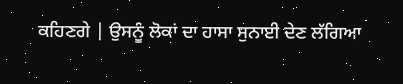ਕਹਿਣਗੇ | ਉਸਨੂੰ ਲੋਕਾਂ ਦਾ ਹਾਸਾ ਸੁਨਾਈ ਦੇਣ ਲੱਗਿਆ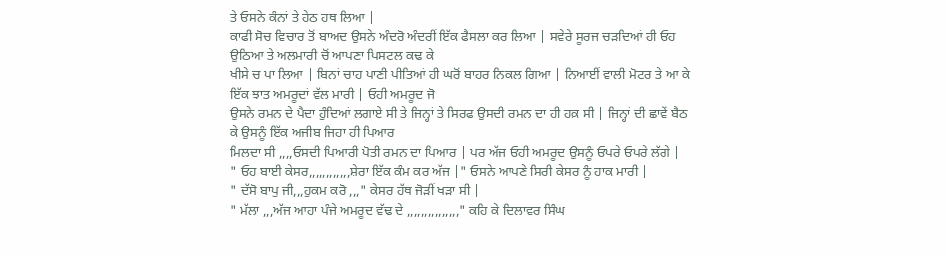ਤੇ ਓਸਨੇ ਕੰਨਾਂ ਤੇ ਹੇਠ ਹਥ ਲਿਆ |
ਕਾਫੀ ਸੋਚ ਵਿਚਾਰ ਤੋਂ ਬਾਅਦ ਉਸਨੇ ਅੰਦਰੋ ਅੰਦਰੀਂ ਇੱਕ ਫੈਸਲਾ ਕਰ ਲਿਆ | ਸਵੇਰੇ ਸੂਰਜ ਚੜਦਿਆਂ ਹੀ ਓਹ ਉਠਿਆ ਤੇ ਅਲਮਾਰੀ ਚੋਂ ਆਪਣਾ ਪਿਸਟਲ ਕਢ ਕੇ
ਖੀਸੇ ਚ ਪਾ ਲਿਆ | ਬਿਨਾਂ ਚਾਹ ਪਾਣੀ ਪੀਤਿਆਂ ਹੀ ਘਰੋਂ ਬਾਹਰ ਨਿਕਲ ਗਿਆ | ਨਿਆਈਂ ਵਾਲੀ ਮੋਟਰ ਤੇ ਆ ਕੇ ਇੱਕ ਝਾਤ ਅਮਰੂਦਾਂ ਵੱਲ ਮਾਰੀ | ਓਹੀ ਅਮਰੂਦ ਜੋ
ਉਸਨੇ ਰਮਨ ਦੇ ਪੈਦਾ ਹੁੰਦਿਆਂ ਲਗਾਏ ਸੀ ਤੇ ਜਿਨ੍ਹਾਂ ਤੇ ਸਿਰਫ ਉਸਦੀ ਰਮਨ ਦਾ ਹੀ ਹਕ਼ ਸੀ | ਜਿਨ੍ਹਾਂ ਦੀ ਛਾਵੇਂ ਬੈਠ ਕੇ ਉਸਨੂੰ ਇੱਕ ਅਜੀਬ ਜਿਹਾ ਹੀ ਪਿਆਰ
ਮਿਲਦਾ ਸੀ ,,,,ਓਸਦੀ ਪਿਆਰੀ ਪੋਤੀ ਰਮਨ ਦਾ ਪਿਆਰ | ਪਰ ਅੱਜ ਓਹੀ ਅਮਰੂਦ ਉਸਨੂੰ ਓਪਰੇ ਓਪਰੇ ਲੱਗੇ |
" ਓਹ ਬਾਈ ਕੇਸਰ,,,,,,,,,,,,ਸ਼ੇਰਾ ਇੱਕ ਕੰਮ ਕਰ ਅੱਜ |" ਓਸਨੇ ਆਪਣੇ ਸਿਰੀ ਕੇਸਰ ਨੂੰ ਹਾਕ ਮਾਰੀ |
" ਦੱਸੋ ਬਾਪੁ ਜੀ,,,ਹੁਕਮ ਕਰੋ ,,," ਕੇਸਰ ਹੱਥ ਜੋੜੀਂ ਖੜਾ ਸੀ |
" ਮੱਲਾ ,,,ਅੱਜ ਆਹਾ ਪੰਜੇ ਅਮਰੂਦ ਵੱਢ ਦੇ ,,,,,,,,,,,,,,," ਕਹਿ ਕੇ ਦਿਲਾਵਰ ਸਿੰਘ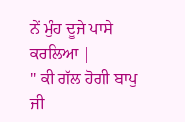ਨੇਂ ਮੁੰਹ ਦੂਜੇ ਪਾਸੇ ਕਰਲਿਆ |
" ਕੀ ਗੱਲ ਹੋਗੀ ਬਾਪੁ ਜੀ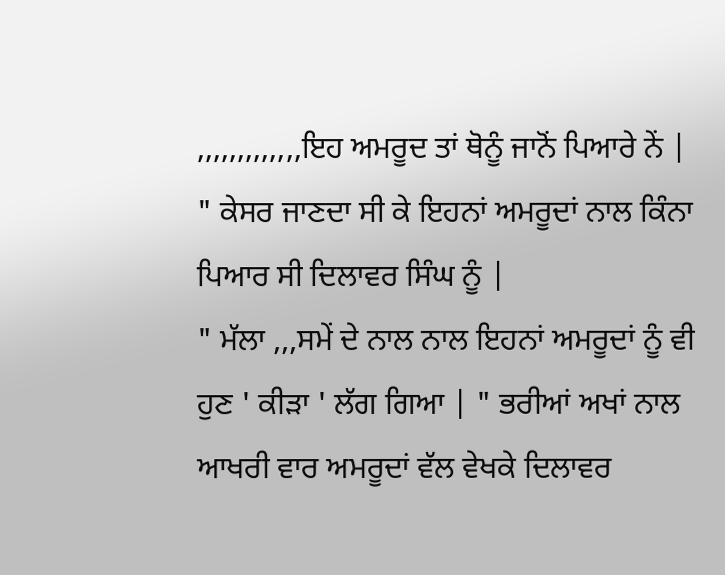,,,,,,,,,,,,,ਇਹ ਅਮਰੂਦ ਤਾਂ ਥੋਨੂੰ ਜਾਨੋਂ ਪਿਆਰੇ ਨੇਂ | " ਕੇਸਰ ਜਾਣਦਾ ਸੀ ਕੇ ਇਹਨਾਂ ਅਮਰੂਦਾਂ ਨਾਲ ਕਿੰਨਾ ਪਿਆਰ ਸੀ ਦਿਲਾਵਰ ਸਿੰਘ ਨੂੰ |
" ਮੱਲਾ ,,,ਸਮੇਂ ਦੇ ਨਾਲ ਨਾਲ ਇਹਨਾਂ ਅਮਰੂਦਾਂ ਨੂੰ ਵੀ ਹੁਣ ' ਕੀੜਾ ' ਲੱਗ ਗਿਆ | " ਭਰੀਆਂ ਅਖਾਂ ਨਾਲ ਆਖਰੀ ਵਾਰ ਅਮਰੂਦਾਂ ਵੱਲ ਵੇਖਕੇ ਦਿਲਾਵਰ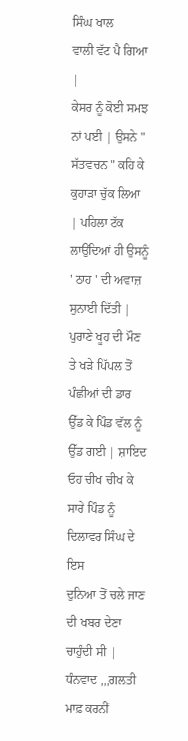ਸਿੰਘ ਖਾਲ
ਵਾਲੀ ਵੱਟ ਪੈ ਗਿਆ |
ਕੇਸਰ ਨੂੰ ਕੋਈ ਸਮਝ ਨਾਂ ਪਈ | ਉਸਨੇ " ਸੱਤਵਚਨ " ਕਹਿ ਕੇ ਕੁਹਾੜਾ ਚੁੱਕ ਲਿਆ | ਪਹਿਲਾ ਟੱਕ ਲਾਉਂਦਿਆਂ ਹੀ ਉਸਨੂੰ ' ਠਾਹ ' ਦੀ ਅਵਾਜ਼ ਸੁਨਾਈ ਦਿੱਤੀ |
ਪੁਰਾਣੇ ਖੂਹ ਦੀ ਮੌਣ ਤੇ ਖੜੇ ਪਿੱਪਲ ਤੋਂ ਪੰਛੀਆਂ ਦੀ ਡਾਰ ਉੱਡ ਕੇ ਪਿੰਡ ਵੱਲ ਨੂੰ ਉੱਡ ਗਈ | ਸ਼ਾਇਦ ਓਹ ਚੀਖ ਚੀਖ ਕੇ ਸਾਰੇ ਪਿੰਡ ਨੂੰ ਦਿਲਾਵਰ ਸਿੰਘ ਦੇ ਇਸ
ਦੁਨਿਆ ਤੋਂ ਚਲੇ ਜਾਣ ਦੀ ਖਬਰ ਦੇਣਾ ਚਾਹੁੰਦੀ ਸੀ |
ਧੰਨਵਾਦ ,,,ਗਲਤੀ ਮਾਫ਼ ਕਰਨੀਂ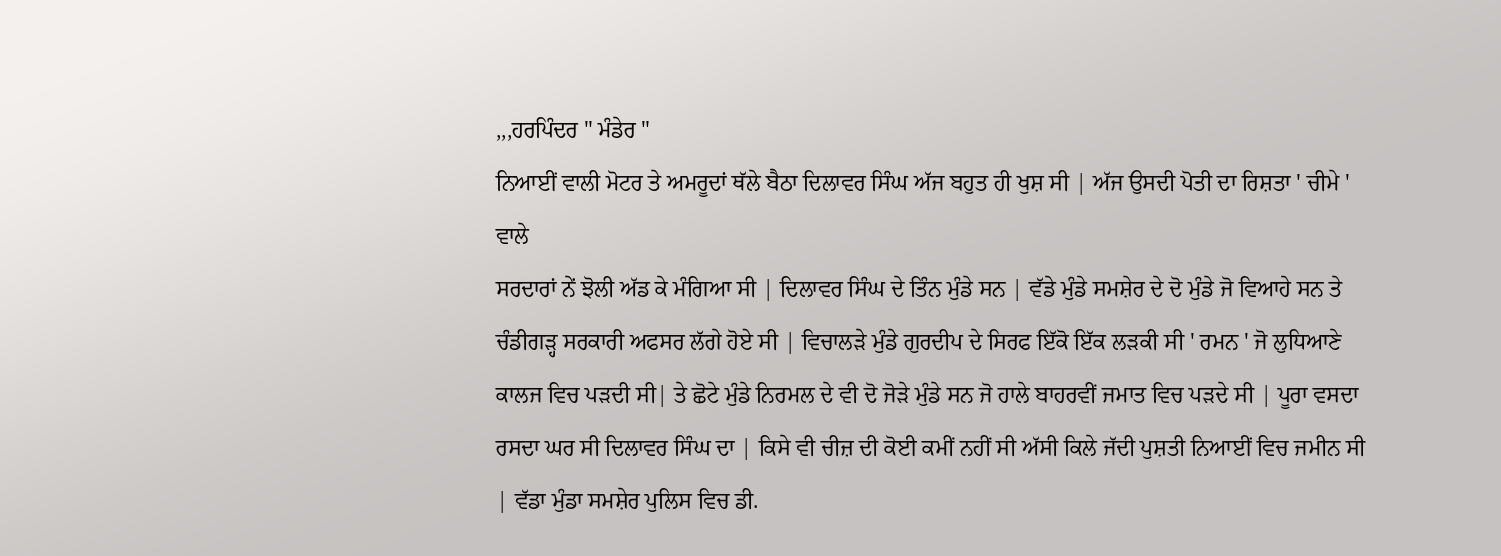,,,ਹਰਪਿੰਦਰ " ਮੰਡੇਰ "
ਨਿਆਈਂ ਵਾਲੀ ਮੋਟਰ ਤੇ ਅਮਰੂਦਾਂ ਥੱਲੇ ਬੈਠਾ ਦਿਲਾਵਰ ਸਿੰਘ ਅੱਜ ਬਹੁਤ ਹੀ ਖੁਸ਼ ਸੀ | ਅੱਜ ਉਸਦੀ ਪੋਤੀ ਦਾ ਰਿਸ਼ਤਾ ' ਚੀਮੇ ' ਵਾਲੇ
ਸਰਦਾਰਾਂ ਨੇਂ ਝੋਲੀ ਅੱਡ ਕੇ ਮੰਗਿਆ ਸੀ | ਦਿਲਾਵਰ ਸਿੰਘ ਦੇ ਤਿੰਨ ਮੁੰਡੇ ਸਨ | ਵੱਡੇ ਮੁੰਡੇ ਸਮਸ਼ੇਰ ਦੇ ਦੋ ਮੁੰਡੇ ਜੋ ਵਿਆਹੇ ਸਨ ਤੇ ਚੰਡੀਗੜ੍ਹ ਸਰਕਾਰੀ ਅਫਸਰ ਲੱਗੇ ਹੋਏ ਸੀ | ਵਿਚਾਲੜੇ ਮੁੰਡੇ ਗੁਰਦੀਪ ਦੇ ਸਿਰਫ ਇੱਕੋ ਇੱਕ ਲੜਕੀ ਸੀ ' ਰਮਨ ' ਜੋ ਲੁਧਿਆਣੇ ਕਾਲਜ ਵਿਚ ਪੜਦੀ ਸੀ| ਤੇ ਛੋਟੇ ਮੁੰਡੇ ਨਿਰਮਲ ਦੇ ਵੀ ਦੋ ਜੋੜੇ ਮੁੰਡੇ ਸਨ ਜੋ ਹਾਲੇ ਬਾਹਰਵੀਂ ਜਮਾਤ ਵਿਚ ਪੜਦੇ ਸੀ | ਪੂਰਾ ਵਸਦਾ ਰਸਦਾ ਘਰ ਸੀ ਦਿਲਾਵਰ ਸਿੰਘ ਦਾ | ਕਿਸੇ ਵੀ ਚੀਜ਼ ਦੀ ਕੋਈ ਕਮੀਂ ਨਹੀਂ ਸੀ ਅੱਸੀ ਕਿਲੇ ਜੱਦੀ ਪੁਸ਼ਤੀ ਨਿਆਈਂ ਵਿਚ ਜਮੀਨ ਸੀ | ਵੱਡਾ ਮੁੰਡਾ ਸਮਸ਼ੇਰ ਪੁਲਿਸ ਵਿਚ ਡੀ.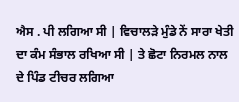ਐਸ . ਪੀ ਲਗਿਆ ਸੀ | ਵਿਚਾਲੜੇ ਮੁੰਡੇ ਨੇਂ ਸਾਰਾ ਖੇਤੀ ਦਾ ਕੰਮ ਸੰਭਾਲ ਰਖਿਆ ਸੀ | ਤੇ ਛੋਟਾ ਨਿਰਮਲ ਨਾਲ ਦੇ ਪਿੰਡ ਟੀਚਰ ਲਗਿਆ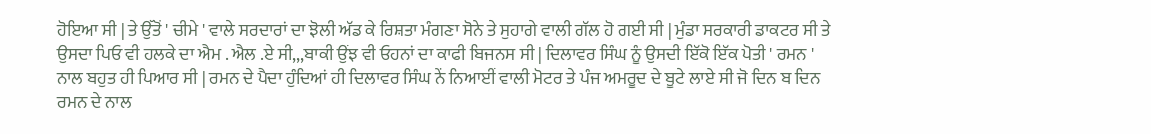ਹੋਇਆ ਸੀ | ਤੇ ਉੱਤੋਂ ' ਚੀਮੇ ' ਵਾਲੇ ਸਰਦਾਰਾਂ ਦਾ ਝੋਲੀ ਅੱਡ ਕੇ ਰਿਸ਼ਤਾ ਮੰਗਣਾ ਸੋਨੇ ਤੇ ਸੁਹਾਗੇ ਵਾਲੀ ਗੱਲ ਹੋ ਗਈ ਸੀ | ਮੁੰਡਾ ਸਰਕਾਰੀ ਡਾਕਟਰ ਸੀ ਤੇ ਉਸਦਾ ਪਿਓ ਵੀ ਹਲਕੇ ਦਾ ਐਮ . ਐਲ .ਏ ਸੀ,,,ਬਾਕੀ ਉਂਝ ਵੀ ਓਹਨਾਂ ਦਾ ਕਾਫੀ ਬਿਜਨਸ ਸੀ | ਦਿਲਾਵਰ ਸਿੰਘ ਨੂੰ ਉਸਦੀ ਇੱਕੋ ਇੱਕ ਪੋਤੀ ' ਰਮਨ ' ਨਾਲ ਬਹੁਤ ਹੀ ਪਿਆਰ ਸੀ | ਰਮਨ ਦੇ ਪੈਦਾ ਹੁੰਦਿਆਂ ਹੀ ਦਿਲਾਵਰ ਸਿੰਘ ਨੇਂ ਨਿਆਈਂ ਵਾਲੀ ਮੋਟਰ ਤੇ ਪੰਜ ਅਮਰੂਦ ਦੇ ਬੂਟੇ ਲਾਏ ਸੀ ਜੋ ਦਿਨ ਬ ਦਿਨ ਰਮਨ ਦੇ ਨਾਲ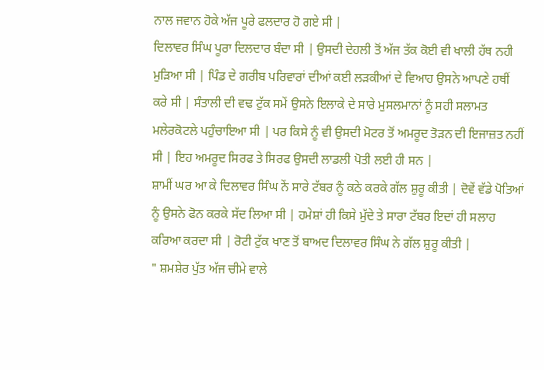ਨਾਲ ਜਵਾਨ ਹੋਕੇ ਅੱਜ ਪੂਰੇ ਫਲਦਾਰ ਹੋ ਗਏ ਸੀ |
ਦਿਲਾਵਰ ਸਿੰਘ ਪੂਰਾ ਦਿਲਦਾਰ ਬੰਦਾ ਸੀ | ਉਸਦੀ ਦੇਹਲੀ ਤੋਂ ਅੱਜ ਤੱਕ ਕੋਈ ਵੀ ਖਾਲੀ ਹੱਥ ਨਹੀ ਮੁੜਿਆ ਸੀ | ਪਿੰਡ ਦੇ ਗਰੀਬ ਪਰਿਵਾਰਾਂ ਦੀਆਂ ਕਈ ਲੜਕੀਆਂ ਦੇ ਵਿਆਹ ਉਸਨੇ ਆਪਣੇ ਹਥੀਂ ਕਰੇ ਸੀ | ਸੰਤਾਲੀ ਦੀ ਵਢ ਟੁੱਕ ਸਮੇਂ ਉਸਨੇ ਇਲਾਕੇ ਦੇ ਸਾਰੇ ਮੁਸਲਮਾਨਾਂ ਨੂੰ ਸਹੀ ਸਲਾਮਤ ਮਲੇਰਕੋਟਲੇ ਪਹੁੰਚਾਇਆ ਸੀ | ਪਰ ਕਿਸੇ ਨੂੰ ਵੀ ਉਸਦੀ ਮੋਟਰ ਤੋਂ ਅਮਰੂਦ ਤੋੜਨ ਦੀ ਇਜਾਜ਼ਤ ਨਹੀਂ ਸੀ | ਇਹ ਅਮਰੂਦ ਸਿਰਫ ਤੇ ਸਿਰਫ ਉਸਦੀ ਲਾਡਲੀ ਪੋਤੀ ਲਈ ਹੀ ਸਨ |
ਸ਼ਾਮੀਂ ਘਰ ਆ ਕੇ ਦਿਲਾਵਰ ਸਿੰਘ ਨੇਂ ਸਾਰੇ ਟੱਬਰ ਨੂੰ ਕਠੇ ਕਰਕੇ ਗੱਲ ਸ਼ੁਰੂ ਕੀਤੀ | ਦੋਵੇਂ ਵੱਡੇ ਪੋਤਿਆਂ ਨੂੰ ਉਸਨੇ ਫੋਨ ਕਰਕੇ ਸੱਦ ਲਿਆ ਸੀ | ਹਮੇਸ਼ਾਂ ਹੀ ਕਿਸੇ ਮੁੱਦੇ ਤੇ ਸਾਰਾ ਟੱਬਰ ਇਦਾਂ ਹੀ ਸਲਾਹ ਕਰਿਆ ਕਰਦਾ ਸੀ | ਰੋਟੀ ਟੁੱਕ ਖਾਣ ਤੋਂ ਬਾਅਦ ਦਿਲਾਵਰ ਸਿੰਘ ਨੇ ਗੱਲ ਸ਼ੁਰੂ ਕੀਤੀ |
" ਸ਼ਮਸ਼ੇਰ ਪੁੱਤ ਅੱਜ ਚੀਮੇ ਵਾਲੇ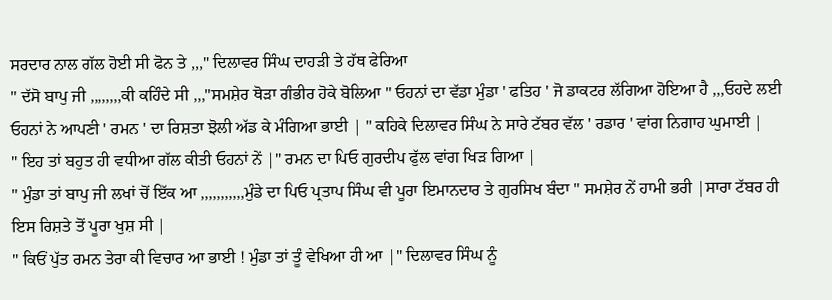ਸਰਦਾਰ ਨਾਲ ਗੱਲ ਹੋਈ ਸੀ ਫੋਨ ਤੇ ,,," ਦਿਲਾਵਰ ਸਿੰਘ ਦਾਹੜੀ ਤੇ ਹੱਥ ਫੇਰਿਆ
" ਦੱਸੋ ਬਾਪੁ ਜੀ ,,,,,,,,ਕੀ ਕਹਿੰਦੇ ਸੀ ,,,"ਸਮਸ਼ੇਰ ਥੋੜਾ ਗੰਭੀਰ ਹੋਕੇ ਬੋਲਿਆ " ਓਹਨਾਂ ਦਾ ਵੱਡਾ ਮੁੰਡਾ ' ਫਤਿਹ ' ਜੋ ਡਾਕਟਰ ਲੱਗਿਆ ਹੋਇਆ ਹੈ ,,,ਓਹਦੇ ਲਈ ਓਹਨਾਂ ਨੇ ਆਪਣੀ ' ਰਮਨ ' ਦਾ ਰਿਸ਼ਤਾ ਝੋਲੀ ਅੱਡ ਕੇ ਮੰਗਿਆ ਭਾਈ | " ਕਹਿਕੇ ਦਿਲਾਵਰ ਸਿੰਘ ਨੇ ਸਾਰੇ ਟੱਬਰ ਵੱਲ ' ਰਡਾਰ ' ਵਾਂਗ ਨਿਗਾਹ ਘੁਮਾਈ |
" ਇਹ ਤਾਂ ਬਹੁਤ ਹੀ ਵਧੀਆ ਗੱਲ ਕੀਤੀ ਓਹਨਾਂ ਨੇਂ |" ਰਮਨ ਦਾ ਪਿਓ ਗੁਰਦੀਪ ਫੁੱਲ ਵਾਂਗ ਖਿੜ ਗਿਆ |
" ਮੁੰਡਾ ਤਾਂ ਬਾਪੁ ਜੀ ਲਖਾਂ ਚੋਂ ਇੱਕ ਆ ,,,,,,,,,,,ਮੁੰਡੇ ਦਾ ਪਿਓ ਪ੍ਰਤਾਪ ਸਿੰਘ ਵੀ ਪੂਰਾ ਇਮਾਨਦਾਰ ਤੇ ਗੁਰਸਿਖ ਬੰਦਾ " ਸਮਸ਼ੇਰ ਨੇਂ ਹਾਮੀ ਭਰੀ |ਸਾਰਾ ਟੱਬਰ ਹੀ ਇਸ ਰਿਸ਼ਤੇ ਤੋਂ ਪੂਰਾ ਖੁਸ਼ ਸੀ |
" ਕਿਓਂ ਪੁੱਤ ਰਮਨ ਤੇਰਾ ਕੀ ਵਿਚਾਰ ਆ ਭਾਈ ! ਮੁੰਡਾ ਤਾਂ ਤੂੰ ਵੇਖਿਆ ਹੀ ਆ |" ਦਿਲਾਵਰ ਸਿੰਘ ਨੂੰ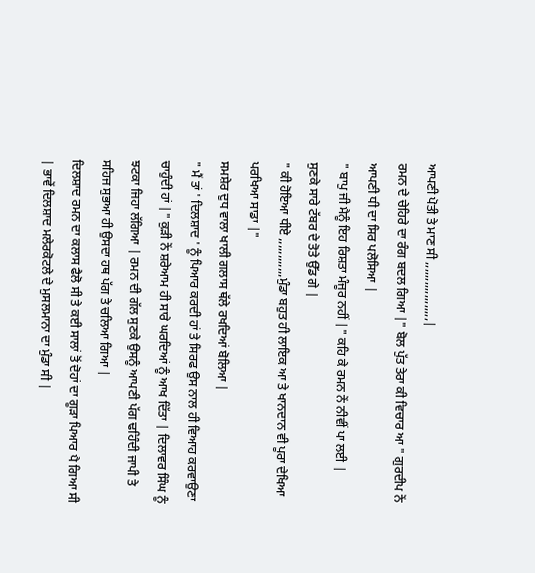ਆਪਣੀ ਪੋਤੀ ਤੇ ਮਾਣ ਸੀ ,,,,,,,,,,,,,,,,,,|
ਰਮਨ ਦੇ ਚੇਹਿਰੇ ਦਾ ਰੰਗ ਬਦਲ ਗਿਆ |" ਬੋਲ ਪੁੱਤ ਤੇਰਾ ਕੀ ਵਿਚਾਰ ਆ " ਗੁਰਦੀਪ ਨੇਂ ਆਪਣੀ ਧੀ ਦਾ ਸਿਰ ਪਲੋਸਿਆ |
" ਬਾਪੁ ਜੀ ਮੈਨੂੰ ਇਹ ਰਿਸ਼ਤਾ ਮੰਜੂਰ ਨਹੀਂ |" ਕਹਿ ਕੇ ਰਮਨ ਨੇਂ ਨੀਵੀਂ ਪਾ ਲਈ |
ਸੁਣਕੇ ਸਾਰੇ ਟੱਬਰ ਦੇ ਤੋਤੇ ਉੱਡ ਗੇ |
" ਕੀ ਹੋਇਆ ਧੀਏ ,,,,,,,,,,,,ਮੁੰਡਾ ਬਹੁਤ ਹੀ ਲਾਇਕ ਆ ਤੇ ਖਾਨਦਾਨ ਵੀ ਪੂਰਾ ਦੇਖਿਆ ਪਰਖਿਆ ਸਾਡਾ |"
ਸਮਸ਼ੇਰ ਦੁਧ ਵਾਲਾ ਖਾਲੀ ਗਲਾਸ ਥੱਲੇ ਰਖਦਿਆਂ ਬੋਲਿਆ |
" ਮੈਂ ਤਾਂ ' ਦਿਲਸ਼ਾਦ ' ਨੂੰ ਪਿਆਰ ਕਰਦੀ ਹਾਂ ਤੇ ਸਿਰਫ ਉਸ ਨਾਲ ਹੀ ਵਿਆਹ ਕਰਵਾਉਣਾ ਚਾਹੁੰਦੀ ਹਾਂ |" ਕੁੜੀ ਨੇਂ ਸ਼ਰੇਆਮ ਹੀ ਸਾਰੇ ਘਰਦਿਆਂ ਨੂੰ ਆਖ ਦਿੱਤਾ | ਦਿਲਾਵਰ ਸਿੰਘ ਨੂੰ ਝਟਕਾ ਜਿਹਾ ਲੱਗਿਆ | ਰਮਨ ਦੀ ਗੱਲ ਸੁਣਕੇ ਉਸਨੂੰ ਆਪਣੀ ਪੱਗ ਢਹਿੰਦੀ ਜਾਪੀ ਤੇ ਸਹਿਜ ਸੁਭਆ ਹੀ ਉਸਦਾ ਹਥ ਪੱਗ ਤੇ ਚਲਿਆ ਗਿਆ |
ਦਿਲਸ਼ਾਦ ਰਮਨ ਦਾ ਕਲਾਸ ਫੈਲੋ ਸੀ ਤੇ ਕਈ ਸਾਲਾਂ ਤੋਂ ਦੋਹਾਂ ਦਾ ਗੂੜਾ ਪਿਆਰ ਪੈ ਗਿਆ ਸੀ | ਭਾਵੇਂ ਦਿਲਸ਼ਾਦ ਮਲੇਰਕੋਟਲੇ ਦੇ ਮੁਸਲਮਾਨਾ ਦਾ ਮੁੰਡਾ ਸੀ |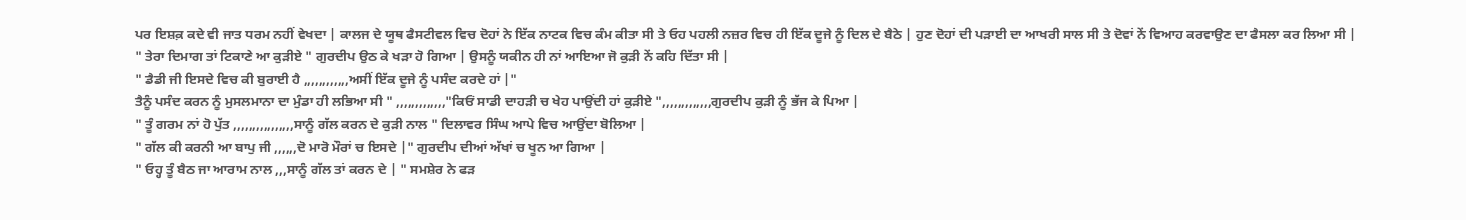ਪਰ ਇਸ਼ਕ਼ ਕਦੇ ਵੀ ਜਾਤ ਧਰਮ ਨਹੀਂ ਵੇਖਦਾ | ਕਾਲਜ ਦੇ ਯੂਥ ਫੈਸਟੀਵਲ ਵਿਚ ਦੋਹਾਂ ਨੇ ਇੱਕ ਨਾਟਕ ਵਿਚ ਕੰਮ ਕੀਤਾ ਸੀ ਤੇ ਓਹ ਪਹਲੀ ਨਜ਼ਰ ਵਿਚ ਹੀ ਇੱਕ ਦੂਜੇ ਨੂੰ ਦਿਲ ਦੇ ਬੈਠੇ | ਹੁਣ ਦੋਹਾਂ ਦੀ ਪੜਾਈ ਦਾ ਆਖਰੀ ਸਾਲ ਸੀ ਤੇ ਦੋਵਾਂ ਨੇਂ ਵਿਆਹ ਕਰਵਾਉਣ ਦਾ ਫੈਸਲਾ ਕਰ ਲਿਆ ਸੀ |
" ਤੇਰਾ ਦਿਮਾਗ ਤਾਂ ਟਿਕਾਣੇ ਆ ਕੁੜੀਏ " ਗੁਰਦੀਪ ਉਠ ਕੇ ਖੜਾ ਹੋ ਗਿਆ | ਉਸਨੂੰ ਯਕੀਨ ਹੀ ਨਾਂ ਆਇਆ ਜੋ ਕੁੜੀ ਨੇਂ ਕਹਿ ਦਿੱਤਾ ਸੀ |
" ਡੈਡੀ ਜੀ ਇਸਦੇ ਵਿਚ ਕੀ ਬੁਰਾਈ ਹੈ ,,,,,,,,,,,,ਅਸੀਂ ਇੱਕ ਦੂਜੇ ਨੂੰ ਪਸੰਦ ਕਰਦੇ ਹਾਂ |"
ਤੈਨੂੰ ਪਸੰਦ ਕਰਨ ਨੂੰ ਮੁਸਲਮਾਨਾ ਦਾ ਮੁੰਡਾ ਹੀ ਲਭਿਆ ਸੀ " ,,,,,,,,,,,,,"ਕਿਓਂ ਸਾਡੀ ਦਾਹੜੀ ਚ ਖੇਹ ਪਾਉਂਦੀ ਹਾਂ ਕੁੜੀਏ ",,,,,,,,,,,,,ਗੁਰਦੀਪ ਕੁੜੀ ਨੂੰ ਭੱਜ ਕੇ ਪਿਆ |
" ਤੂੰ ਗਰਮ ਨਾਂ ਹੋ ਪੁੱਤ ,,,,,,,,,,,,,,,,ਸਾਨੂੰ ਗੱਲ ਕਰਨ ਦੇ ਕੁੜੀ ਨਾਲ " ਦਿਲਾਵਰ ਸਿੰਘ ਆਪੇ ਵਿਚ ਆਉਂਦਾ ਬੋਲਿਆ |
" ਗੱਲ ਕੀ ਕਰਨੀ ਆ ਬਾਪੁ ਜੀ ,,,,,,ਦੋ ਮਾਰੋ ਮੌਰਾਂ ਚ ਇਸਦੇ |" ਗੁਰਦੀਪ ਦੀਆਂ ਅੱਖਾਂ ਚ ਖੂਨ ਆ ਗਿਆ |
" ਓਹ੍ਹ ਤੂੰ ਬੈਠ ਜਾ ਆਰਾਮ ਨਾਲ ,,,ਸਾਨੂੰ ਗੱਲ ਤਾਂ ਕਰਨ ਦੇ | " ਸਮਸ਼ੇਰ ਨੇ ਫੜ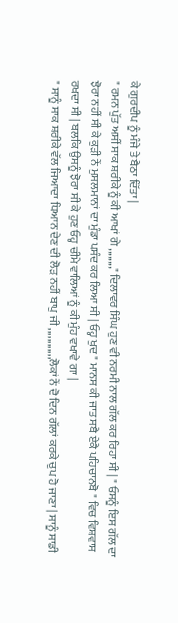ਕੇ ਗੁਰਦੀਪ ਨੂੰ ਮੰਜੇ ਤੇ ਬੈਠਾ ਦਿੱਤਾ |
" ਰਮਨ ਪੁੱਤ ਅਸੀਂ ਸਾਕ ਸ਼ਰੀਕੇ ਨੂੰ ਕੀ ਆਖਾਂ ਗੇ ,,,,,,,," ਦਿਲਾਵਰ ਸਿੰਘ ਹੁਣ ਵੀ ਨਰਮੀ ਨਾਲ ਗੱਲ ਕਰ ਰਿਹਾ ਸੀ | " ਓਸਨੂੰ ਇਸ ਗੱਲ ਦਾ ਝੋਰਾ ਨਹੀਂ ਸੀ ਕੇ ਕੁੜੀ ਨੇਂ ਮੁਸਲਮਾਨਾਂ ਦਾ ਮੁੰਡਾ ਪਸੰਦ ਕਰ ਲਿਆ ਸੀ | ਓਹ੍ਹ ਖੁਦ " ਮਾਨਸ ਕੀ ਜਾਤ ਸਬੈ ਏਕੈ ਪਹਿਚਾਨਬੋ " ਵਿਚ ਵਿਸ਼ਵਾਸ ਰਖਦਾ ਸੀ | ਬਲਕਿ ਉਸਨੂੰ ਝੋਰਾ ਸੀ ਕੇ ਹੁਣ ਓਹ੍ਹ ਚੀਮੇ ਵਾਲਿਆਂ ਨੂੰ ਕੀ ਮੁੰਹ ਵਖਾਵੇ ਗਾ |
" ਸਾਨੂੰ ਸਾਕ ਸ਼ਰੀਕੇ ਵੱਲ ਜਿਆਦਾ ਧਿਆਨ ਦੇਣ ਦੀ ਲੋੜ ਨਹੀਂ ਬਾਪੁ ਜੀ ,,,,,,,,,,,,ਲੋਕਾਂ ਨੇਂ ਦੋ ਦਿਨ ਗੱਲਾਂ ਕਰਕੇ ਚੁਪ ਹੋ ਜਾਣਾ | ਸਾਨੂੰ ਸਾਡੀ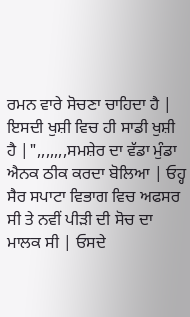ਰਮਨ ਵਾਰੇ ਸੋਚਣਾ ਚਾਹਿਦਾ ਹੈ | ਇਸਦੀ ਖੁਸ਼ੀ ਵਿਚ ਹੀ ਸਾਡੀ ਖੁਸ਼ੀ ਹੈ |",,,,,,,ਸਮਸ਼ੇਰ ਦਾ ਵੱਡਾ ਮੁੰਡਾ ਐਨਕ ਠੀਕ ਕਰਦਾ ਬੋਲਿਆ | ਓਹ੍ਹ ਸੈਰ ਸਪਾਟਾ ਵਿਭਾਗ ਵਿਚ ਅਫਸਰ ਸੀ ਤੇ ਨਵੀਂ ਪੀੜੀ ਦੀ ਸੋਚ ਦਾ ਮਾਲਕ ਸੀ | ਓਸਦੇ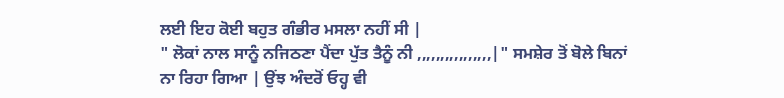ਲਈ ਇਹ ਕੋਈ ਬਹੁਤ ਗੰਭੀਰ ਮਸਲਾ ਨਹੀਂ ਸੀ |
" ਲੋਕਾਂ ਨਾਲ ਸਾਨੂੰ ਨਜਿਠਣਾ ਪੈਂਦਾ ਪੁੱਤ ਤੈਨੂੰ ਨੀ ,,,,,,,,,,,,,,,,|" ਸਮਸ਼ੇਰ ਤੋਂ ਬੋਲੇ ਬਿਨਾਂ ਨਾ ਰਿਹਾ ਗਿਆ | ਉਂਝ ਅੰਦਰੋਂ ਓਹ੍ਹ ਵੀ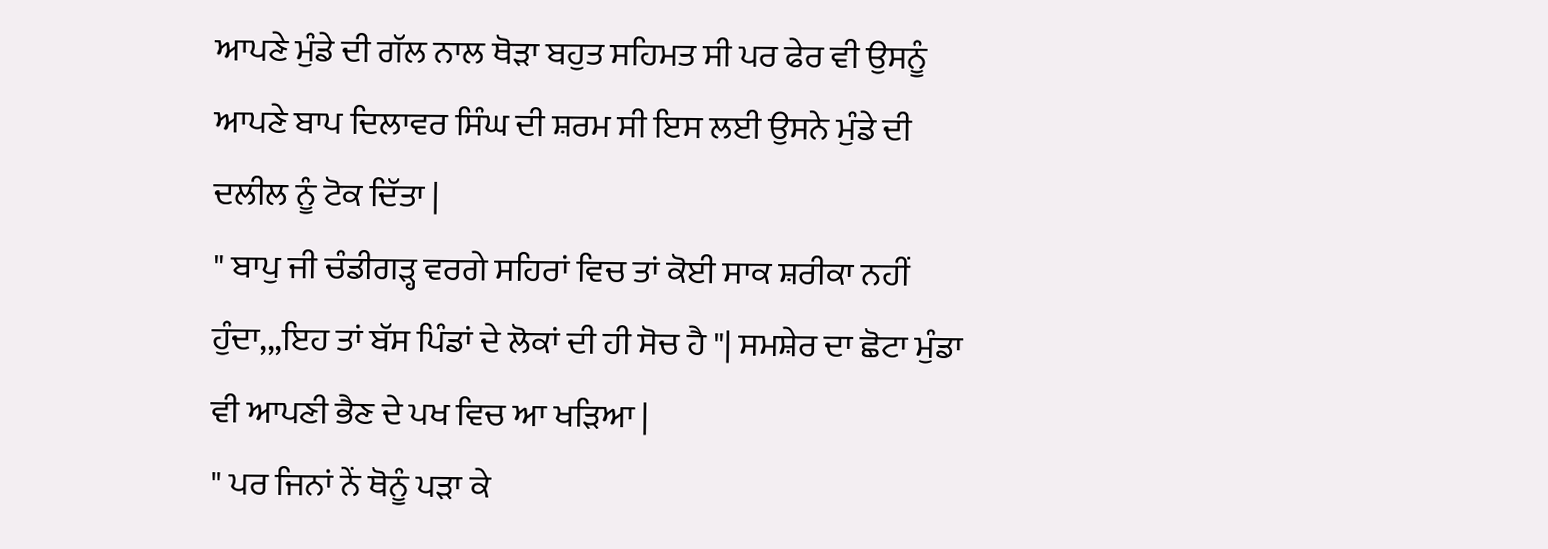ਆਪਣੇ ਮੁੰਡੇ ਦੀ ਗੱਲ ਨਾਲ ਥੋੜਾ ਬਹੁਤ ਸਹਿਮਤ ਸੀ ਪਰ ਫੇਰ ਵੀ ਉਸਨੂੰ ਆਪਣੇ ਬਾਪ ਦਿਲਾਵਰ ਸਿੰਘ ਦੀ ਸ਼ਰਮ ਸੀ ਇਸ ਲਈ ਉਸਨੇ ਮੁੰਡੇ ਦੀ ਦਲੀਲ ਨੂੰ ਟੋਕ ਦਿੱਤਾ |
" ਬਾਪੁ ਜੀ ਚੰਡੀਗੜ੍ਹ ਵਰਗੇ ਸਹਿਰਾਂ ਵਿਚ ਤਾਂ ਕੋਈ ਸਾਕ ਸ਼ਰੀਕਾ ਨਹੀਂ ਹੁੰਦਾ,,,ਇਹ ਤਾਂ ਬੱਸ ਪਿੰਡਾਂ ਦੇ ਲੋਕਾਂ ਦੀ ਹੀ ਸੋਚ ਹੈ "| ਸਮਸ਼ੇਰ ਦਾ ਛੋਟਾ ਮੁੰਡਾ ਵੀ ਆਪਣੀ ਭੈਣ ਦੇ ਪਖ ਵਿਚ ਆ ਖੜਿਆ |
" ਪਰ ਜਿਨਾਂ ਨੇਂ ਥੋਨੂੰ ਪੜਾ ਕੇ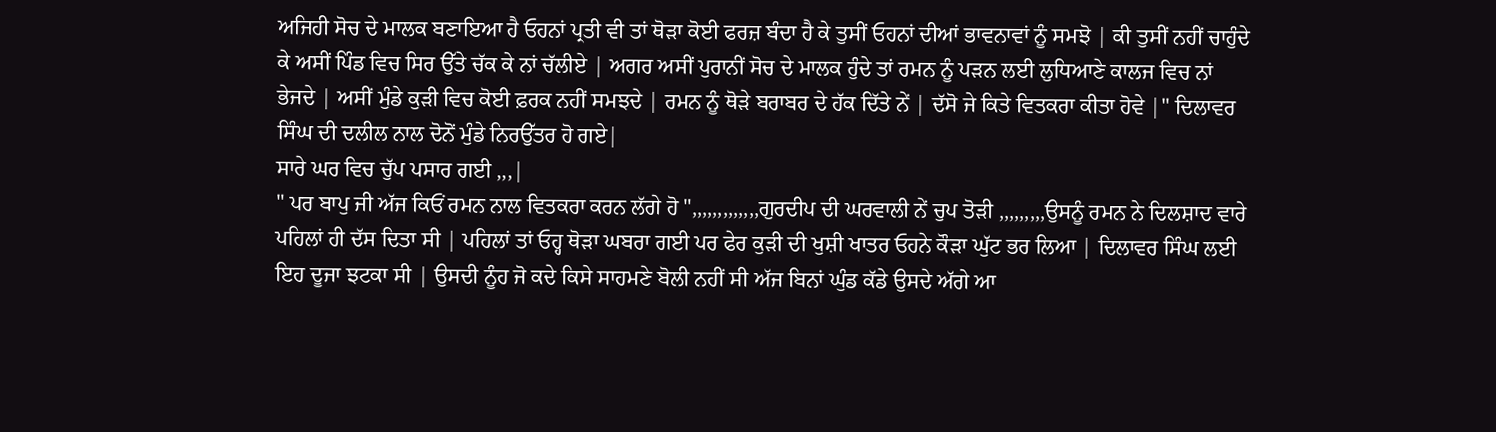ਅਜਿਹੀ ਸੋਚ ਦੇ ਮਾਲਕ ਬਣਾਇਆ ਹੈ ਓਹਨਾਂ ਪ੍ਰਤੀ ਵੀ ਤਾਂ ਥੋੜਾ ਕੋਈ ਫਰਜ਼ ਬੰਦਾ ਹੈ ਕੇ ਤੁਸੀਂ ਓਹਨਾਂ ਦੀਆਂ ਭਾਵਨਾਵਾਂ ਨੂੰ ਸਮਝੋ | ਕੀ ਤੁਸੀਂ ਨਹੀਂ ਚਾਹੁੰਦੇ ਕੇ ਅਸੀਂ ਪਿੰਡ ਵਿਚ ਸਿਰ ਉੱਤੇ ਚੱਕ ਕੇ ਨਾਂ ਚੱਲੀਏ | ਅਗਰ ਅਸੀਂ ਪੁਰਾਨੀਂ ਸੋਚ ਦੇ ਮਾਲਕ ਹੁੰਦੇ ਤਾਂ ਰਮਨ ਨੂੰ ਪੜਨ ਲਈ ਲੁਧਿਆਣੇ ਕਾਲਜ ਵਿਚ ਨਾਂ ਭੇਜਦੇ | ਅਸੀਂ ਮੁੰਡੇ ਕੁੜੀ ਵਿਚ ਕੋਈ ਫ਼ਰਕ ਨਹੀਂ ਸਮਝਦੇ | ਰਮਨ ਨੂੰ ਥੋੜੇ ਬਰਾਬਰ ਦੇ ਹੱਕ ਦਿੱਤੇ ਨੇਂ | ਦੱਸੋ ਜੇ ਕਿਤੇ ਵਿਤਕਰਾ ਕੀਤਾ ਹੋਵੇ |" ਦਿਲਾਵਰ ਸਿੰਘ ਦੀ ਦਲੀਲ ਨਾਲ ਦੋਨੋਂ ਮੁੰਡੇ ਨਿਰਉੱਤਰ ਹੋ ਗਏ|
ਸਾਰੇ ਘਰ ਵਿਚ ਚੁੱਪ ਪਸਾਰ ਗਈ ,,,|
" ਪਰ ਬਾਪੁ ਜੀ ਅੱਜ ਕਿਓਂ ਰਮਨ ਨਾਲ ਵਿਤਕਰਾ ਕਰਨ ਲੱਗੇ ਹੋ ",,,,,,,,,,,,,ਗੁਰਦੀਪ ਦੀ ਘਰਵਾਲੀ ਨੇਂ ਚੁਪ ਤੋੜੀ ,,,,,,,,,ਉਸਨੂੰ ਰਮਨ ਨੇ ਦਿਲਸ਼ਾਦ ਵਾਰੇ ਪਹਿਲਾਂ ਹੀ ਦੱਸ ਦਿਤਾ ਸੀ | ਪਹਿਲਾਂ ਤਾਂ ਓਹ੍ਹ ਥੋੜਾ ਘਬਰਾ ਗਈ ਪਰ ਫੇਰ ਕੁੜੀ ਦੀ ਖੁਸ਼ੀ ਖਾਤਰ ਓਹਨੇ ਕੌੜਾ ਘੁੱਟ ਭਰ ਲਿਆ | ਦਿਲਾਵਰ ਸਿੰਘ ਲਈ ਇਹ ਦੂਜਾ ਝਟਕਾ ਸੀ | ਉਸਦੀ ਨੂੰਹ ਜੋ ਕਦੇ ਕਿਸੇ ਸਾਹਮਣੇ ਬੋਲੀ ਨਹੀਂ ਸੀ ਅੱਜ ਬਿਨਾਂ ਘੁੰਡ ਕੱਡੇ ਉਸਦੇ ਅੱਗੇ ਆ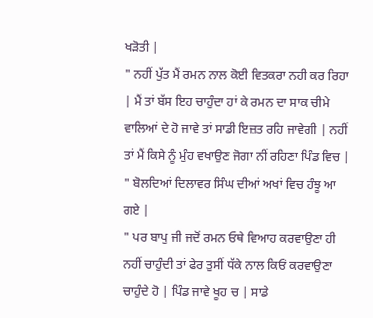ਖੜੋਤੀ |
" ਨਹੀਂ ਪੁੱਤ ਮੈਂ ਰਮਨ ਨਾਲ ਕੋਈ ਵਿਤਕਰਾ ਨਹੀ ਕਰ ਰਿਹਾ | ਮੈਂ ਤਾਂ ਬੱਸ ਇਹ ਚਾਹੁੰਦਾ ਹਾਂ ਕੇ ਰਮਨ ਦਾ ਸਾਕ ਚੀਮੇ ਵਾਲਿਆਂ ਦੇ ਹੋ ਜਾਵੇ ਤਾਂ ਸਾਡੀ ਇਜ਼ਤ ਰਹਿ ਜਾਵੇਗੀ | ਨਹੀਂ ਤਾਂ ਮੈਂ ਕਿਸੇ ਨੂੰ ਮੁੰਹ ਵਖਾਉਣ ਜੋਗਾ ਨੀਂ ਰਹਿਣਾ ਪਿੰਡ ਵਿਚ | " ਬੋਲਦਿਆਂ ਦਿਲਾਵਰ ਸਿੰਘ ਦੀਆਂ ਅਖਾਂ ਵਿਚ ਹੰਝੂ ਆ ਗਏ |
" ਪਰ ਬਾਪੁ ਜੀ ਜਦੋਂ ਰਮਨ ਓਥੇ ਵਿਆਹ ਕਰਵਾਉਣਾ ਹੀ ਨਹੀਂ ਚਾਹੁੰਦੀ ਤਾਂ ਫੇਰ ਤੁਸੀਂ ਧੱਕੇ ਨਾਲ ਕਿਓਂ ਕਰਵਾਉਣਾ ਚਾਹੁੰਦੇ ਹੋ | ਪਿੰਡ ਜਾਵੇ ਖੂਹ ਚ | ਸਾਡੇ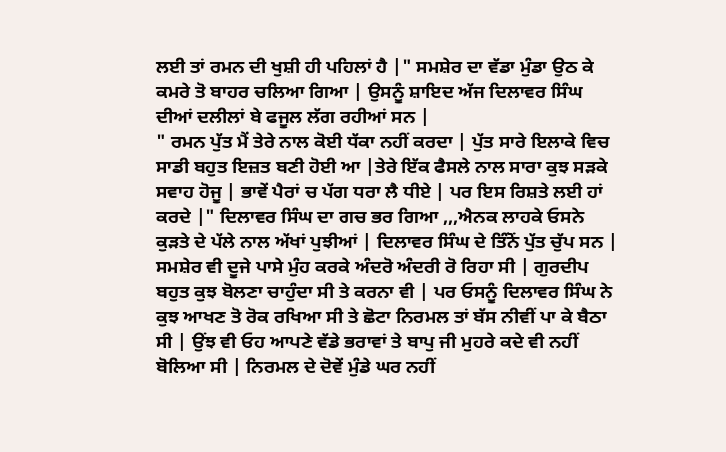ਲਈ ਤਾਂ ਰਮਨ ਦੀ ਖੁਸ਼ੀ ਹੀ ਪਹਿਲਾਂ ਹੈ |" ਸਮਸ਼ੇਰ ਦਾ ਵੱਡਾ ਮੁੰਡਾ ਉਠ ਕੇ ਕਮਰੇ ਤੋ ਬਾਹਰ ਚਲਿਆ ਗਿਆ | ਉਸਨੂੰ ਸ਼ਾਇਦ ਅੱਜ ਦਿਲਾਵਰ ਸਿੰਘ ਦੀਆਂ ਦਲੀਲਾਂ ਬੇ ਫਜੂਲ ਲੱਗ ਰਹੀਆਂ ਸਨ |
" ਰਮਨ ਪੁੱਤ ਮੈਂ ਤੇਰੇ ਨਾਲ ਕੋਈ ਧੱਕਾ ਨਹੀਂ ਕਰਦਾ | ਪੁੱਤ ਸਾਰੇ ਇਲਾਕੇ ਵਿਚ ਸਾਡੀ ਬਹੁਤ ਇਜ਼ਤ ਬਣੀ ਹੋਈ ਆ |ਤੇਰੇ ਇੱਕ ਫੈਸਲੇ ਨਾਲ ਸਾਰਾ ਕੁਝ ਸੜਕੇ ਸਵਾਹ ਹੋਜੂ | ਭਾਵੇਂ ਪੈਰਾਂ ਚ ਪੱਗ ਧਰਾ ਲੈ ਧੀਏ | ਪਰ ਇਸ ਰਿਸ਼ਤੇ ਲਈ ਹਾਂ ਕਰਦੇ |" ਦਿਲਾਵਰ ਸਿੰਘ ਦਾ ਗਚ ਭਰ ਗਿਆ ,,,ਐਨਕ ਲਾਹਕੇ ਓਸਨੇ ਕੁੜਤੇ ਦੇ ਪੱਲੇ ਨਾਲ ਅੱਖਾਂ ਪੁਝੀਆਂ | ਦਿਲਾਵਰ ਸਿੰਘ ਦੇ ਤਿੰਨੋਂ ਪੁੱਤ ਚੁੱਪ ਸਨ | ਸਮਸ਼ੇਰ ਵੀ ਦੂਜੇ ਪਾਸੇ ਮੁੰਹ ਕਰਕੇ ਅੰਦਰੋ ਅੰਦਰੀ ਰੋ ਰਿਹਾ ਸੀ | ਗੁਰਦੀਪ ਬਹੁਤ ਕੁਝ ਬੋਲਣਾ ਚਾਹੁੰਦਾ ਸੀ ਤੇ ਕਰਨਾ ਵੀ | ਪਰ ਓਸਨੂੰ ਦਿਲਾਵਰ ਸਿੰਘ ਨੇ ਕੁਝ ਆਖਣ ਤੋ ਰੋਕ ਰਖਿਆ ਸੀ ਤੇ ਛੋਟਾ ਨਿਰਮਲ ਤਾਂ ਬੱਸ ਨੀਵੀਂ ਪਾ ਕੇ ਬੈਠਾ ਸੀ | ਉਂਝ ਵੀ ਓਹ ਆਪਣੇ ਵੱਡੇ ਭਰਾਵਾਂ ਤੇ ਬਾਪੁ ਜੀ ਮੁਹਰੇ ਕਦੇ ਵੀ ਨਹੀਂ ਬੋਲਿਆ ਸੀ | ਨਿਰਮਲ ਦੇ ਦੋਵੇਂ ਮੁੰਡੇ ਘਰ ਨਹੀਂ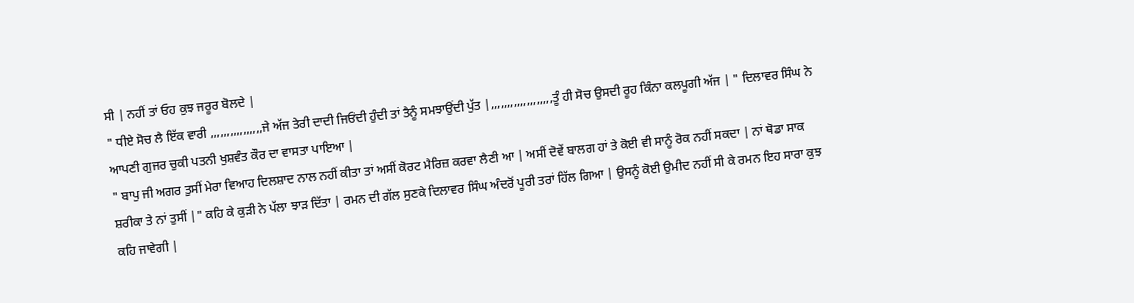ਸੀ | ਨਹੀਂ ਤਾਂ ਓਹ ਕੁਝ ਜਰੂਰ ਬੋਲਦੇ |
" ਧੀਏ ਸੋਚ ਲੈ ਇੱਕ ਵਾਰੀ ,,,,,,,,,,,,,,,,ਜੇ ਅੱਜ ਤੇਰੀ ਦਾਦੀ ਜਿਓਂਦੀ ਹੁੰਦੀ ਤਾਂ ਤੈਨੂੰ ਸਮਝਾਉਂਦੀ ਪੁੱਤ |,,,,,,,,,,,,,,,,,,,ਤੂੰ ਹੀ ਸੋਚ ਉਸਦੀ ਰੂਹ ਕਿੰਨਾ ਕਲਪੂਗੀ ਅੱਜ | " ਦਿਲਾਵਰ ਸਿੰਘ ਨੇ ਆਪਣੀ ਗੁਜਰ ਚੁਕੀ ਪਤਨੀ ਖੁਸ਼ਵੰਤ ਕੌਰ ਦਾ ਵਾਸਤਾ ਪਾਇਆ |
" ਬਾਪੁ ਜੀ ਅਗਰ ਤੁਸੀਂ ਮੇਰਾ ਵਿਆਹ ਦਿਲਸ਼ਾਦ ਨਾਲ ਨਹੀਂ ਕੀਤਾ ਤਾਂ ਅਸੀਂ ਕੋਰਟ ਮੈਰਿਜ਼ ਕਰਵਾ ਲੈਣੀ ਆ | ਅਸੀਂ ਦੋਵੇਂ ਬਾਲਗ ਹਾਂ ਤੇ ਕੋਈ ਵੀ ਸਾਨੂੰ ਰੋਕ ਨਹੀਂ ਸਕਦਾ | ਨਾਂ ਥੋਡਾ ਸਾਕ ਸ਼ਰੀਕਾ ਤੇ ਨਾਂ ਤੁਸੀਂ |" ਕਹਿ ਕੇ ਕੁੜੀ ਨੇ ਪੱਲਾ ਝਾੜ ਦਿੱਤਾ | ਰਮਨ ਦੀ ਗੱਲ ਸੁਣਕੇ ਦਿਲਾਵਰ ਸਿੰਘ ਅੰਦਰੋਂ ਪੂਰੀ ਤਰਾਂ ਹਿੱਲ ਗਿਆ | ਉਸਨੂੰ ਕੋਈ ਉਮੀਦ ਨਹੀਂ ਸੀ ਕੇ ਰਮਨ ਇਹ ਸਾਰਾ ਕੁਝ ਕਹਿ ਜਾਵੇਗੀ |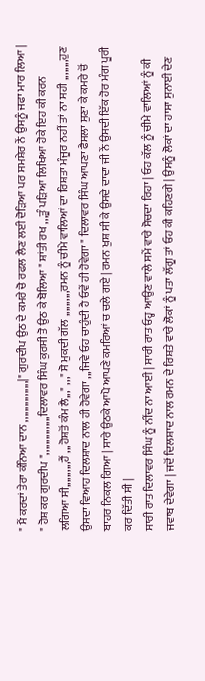" ਮੈਂ ਕਰਦਾਂ ਤੇਰਾ ਕੰਨਿਆ ਦਾਨ ,,,,,,,,,,,,,,,,|" ਗੁਰਦੀਪ ਉਠ ਦੇ ਕਮਰੇ ਚੋ ਰਫਲ ਲੈਣ ਲਈ ਦੋੜਿਆ ਪਰ ਸਮਸ਼ੇਰ ਨੇਂ ਉਸਨੂੰ ਜਫਾ ਮਾਰ ਲਿਆ |
" ਹੋਸ਼ ਕਰ ਗੁਰਦੀਪ ",,,,,,,,,,,,,,,ਦਿਲਾਵਰ ਸਿੰਘ ਕੁਰਸੀ ਤੋ ਉਠ ਕੇ ਬੋਲਿਆ " ਸ਼ਾਂਤੀ ਰਖ ,,,ਤੂੰ ਪੜਿਆ ਲਿਖਿਆ ਹੋਕੇ ਇਹ ਕੀ ਕਰਨ ਲਗਿਆ ਸੀ,,,,,,,,,,ਹੈਂ ,,,ਹੋਸ਼ਤੋਂ ਕੰਮ ਲੈ,,," ,,," ਸੋ ਮੁਕਦੀ ਗੱਲ ,,,,,,,,,,ਰਮਨ ਨੂੰ ਚੀਮੇ ਵਾਲਿਆਂ ਦਾ ਰਿਸ਼ਤਾ ਮੰਜੂਰ ਨਹੀਂ ਤਾਂ ਨਾ ਸਹੀ ,,,,,,,,ਹੁਣ ਉਸਦਾ ਵਿਆਹ ਦਿਲਸ਼ਾਦ ਨਾਲ ਹੀ ਹੋਵੇਗਾ ,,,ਜਿਵੇ ਓਹ ਚਾਹੁੰਦੀ ਹੈ ਓਵੇਂ ਹੀ ਹੋਵੇਗਾ " ਦਿਲਾਵਰ ਸਿੰਘ ਆਪਣਾ ਫੈਸਲਾ ਸੁਣਾ ਕੇ ਕਮਰੇ ਚੋਂ ਬਾਹਰ ਨਿਕਲ ਗਿਆ | ਸਾਰੇ ਉਠਕੇ ਆਪੋ ਆਪਣੇ ਕਮਰਿਆਂ ਚ ਚਲੇ ਗਏ | ਰਮਨ ਖੁਸ਼ ਸੀ ਕੇ ਉਸਦੇ ਦਾਦਾ ਜੀ ਨੇਂ ਉਸਦੀ ਇੱਕ ਹੋਰ ਮੰਗ ਪੂਰੀ ਕਰ ਦਿੱਤੀ ਸੀ |
ਸਾਰੀ ਰਾਤ ਦਿਲਾਵਰ ਸਿੰਘ ਨੂੰ ਨੀਂਦ ਨਾ ਆਈ | ਸਾਰੀ ਰਾਤ ਓਹ੍ਹ ਆਉਣ ਵਾਲੇ ਸਮੇਂ ਵਾਰੇ ਸੋਚਦਾ ਰਿਹਾ | ਓਹ ਕੱਲ ਨੂੰ ਚੀਮੇ ਵਾਲਿਆਂ ਨੂੰ ਕੀ ਜਵਾਬ ਦੇਵੇਗਾ | ਜਦੋਂ ਦਿਲਸ਼ਾਦ ਨਾਲ ਰਮਨ ਦੇ ਰਿਸ਼ਤੇ ਵਾਰੇ ਲੋਕਾਂ ਨੂੰ ਪਤਾ ਲੱਗੂ ਤਾਂ ਓਹ ਕੀ ਕਹਿਣਗੇ | ਉਸਨੂੰ ਲੋਕਾਂ ਦਾ ਹਾਸਾ ਸੁਨਾਈ ਦੇਣ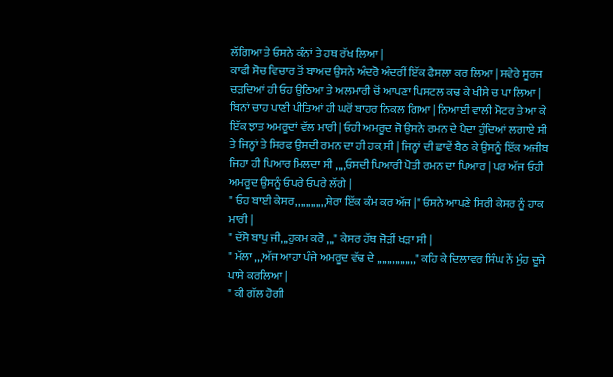ਲੱਗਿਆ ਤੇ ਓਸਨੇ ਕੰਨਾਂ ਤੇ ਹਥ ਰੱਖ ਲਿਆ |
ਕਾਫੀ ਸੋਚ ਵਿਚਾਰ ਤੋਂ ਬਾਅਦ ਉਸਨੇ ਅੰਦਰੋ ਅੰਦਰੀਂ ਇੱਕ ਫੈਸਲਾ ਕਰ ਲਿਆ | ਸਵੇਰੇ ਸੂਰਜ ਚੜਦਿਆਂ ਹੀ ਓਹ ਉਠਿਆ ਤੇ ਅਲਮਾਰੀ ਚੋਂ ਆਪਣਾ ਪਿਸਟਲ ਕਢ ਕੇ ਖੀਸੇ ਚ ਪਾ ਲਿਆ | ਬਿਨਾਂ ਚਾਹ ਪਾਣੀ ਪੀਤਿਆਂ ਹੀ ਘਰੋਂ ਬਾਹਰ ਨਿਕਲ ਗਿਆ | ਨਿਆਈਂ ਵਾਲੀ ਮੋਟਰ ਤੇ ਆ ਕੇ ਇੱਕ ਝਾਤ ਅਮਰੂਦਾਂ ਵੱਲ ਮਾਰੀ | ਓਹੀ ਅਮਰੂਦ ਜੋ ਉਸਨੇ ਰਮਨ ਦੇ ਪੈਦਾ ਹੁੰਦਿਆਂ ਲਗਾਏ ਸੀ ਤੇ ਜਿਨ੍ਹਾਂ ਤੇ ਸਿਰਫ ਉਸਦੀ ਰਮਨ ਦਾ ਹੀ ਹਕ਼ ਸੀ | ਜਿਨ੍ਹਾਂ ਦੀ ਛਾਵੇਂ ਬੈਠ ਕੇ ਉਸਨੂੰ ਇੱਕ ਅਜੀਬ ਜਿਹਾ ਹੀ ਪਿਆਰ ਮਿਲਦਾ ਸੀ ,,,,ਓਸਦੀ ਪਿਆਰੀ ਪੋਤੀ ਰਮਨ ਦਾ ਪਿਆਰ | ਪਰ ਅੱਜ ਓਹੀ ਅਮਰੂਦ ਉਸਨੂੰ ਓਪਰੇ ਓਪਰੇ ਲੱਗੇ |
" ਓਹ ਬਾਈ ਕੇਸਰ,,,,,,,,,,,,ਸ਼ੇਰਾ ਇੱਕ ਕੰਮ ਕਰ ਅੱਜ |" ਓਸਨੇ ਆਪਣੇ ਸਿਰੀ ਕੇਸਰ ਨੂੰ ਹਾਕ ਮਾਰੀ |
" ਦੱਸੋ ਬਾਪੁ ਜੀ,,,ਹੁਕਮ ਕਰੋ ,,," ਕੇਸਰ ਹੱਥ ਜੋੜੀਂ ਖੜਾ ਸੀ |
" ਮੱਲਾ ,,,ਅੱਜ ਆਹਾ ਪੰਜੇ ਅਮਰੂਦ ਵੱਢ ਦੇ ,,,,,,,,,,,,,,," ਕਹਿ ਕੇ ਦਿਲਾਵਰ ਸਿੰਘ ਨੇਂ ਮੁੰਹ ਦੂਜੇ ਪਾਸੇ ਕਰਲਿਆ |
" ਕੀ ਗੱਲ ਹੋਗੀ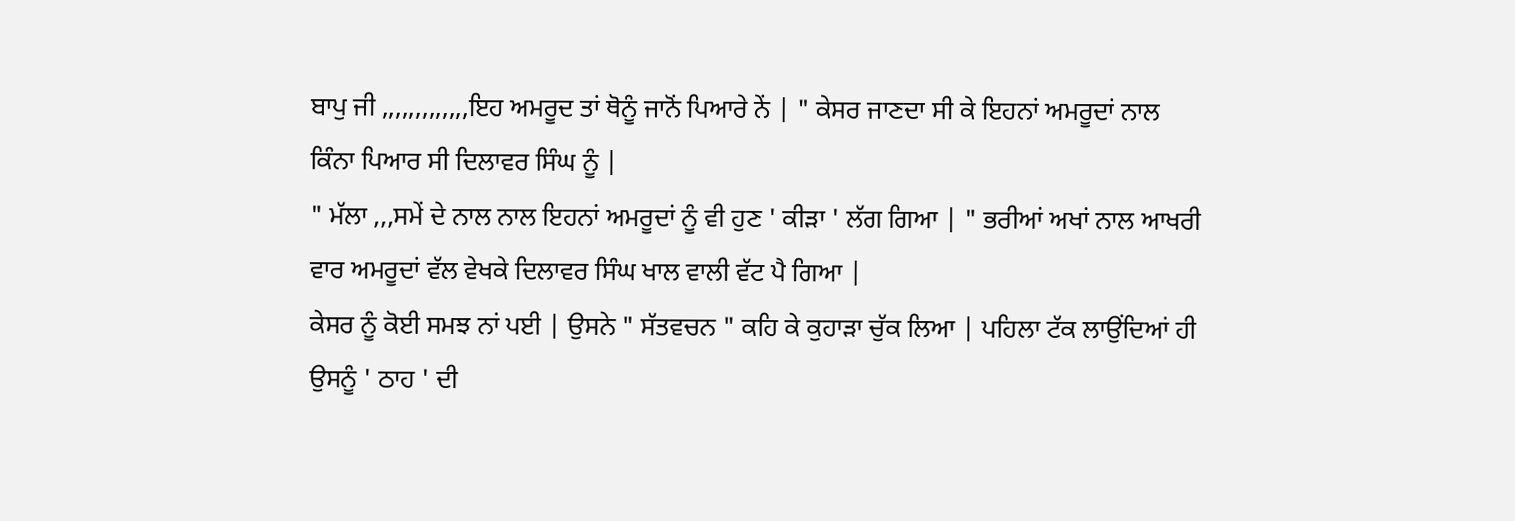ਬਾਪੁ ਜੀ ,,,,,,,,,,,,,ਇਹ ਅਮਰੂਦ ਤਾਂ ਥੋਨੂੰ ਜਾਨੋਂ ਪਿਆਰੇ ਨੇਂ | " ਕੇਸਰ ਜਾਣਦਾ ਸੀ ਕੇ ਇਹਨਾਂ ਅਮਰੂਦਾਂ ਨਾਲ ਕਿੰਨਾ ਪਿਆਰ ਸੀ ਦਿਲਾਵਰ ਸਿੰਘ ਨੂੰ |
" ਮੱਲਾ ,,,ਸਮੇਂ ਦੇ ਨਾਲ ਨਾਲ ਇਹਨਾਂ ਅਮਰੂਦਾਂ ਨੂੰ ਵੀ ਹੁਣ ' ਕੀੜਾ ' ਲੱਗ ਗਿਆ | " ਭਰੀਆਂ ਅਖਾਂ ਨਾਲ ਆਖਰੀ ਵਾਰ ਅਮਰੂਦਾਂ ਵੱਲ ਵੇਖਕੇ ਦਿਲਾਵਰ ਸਿੰਘ ਖਾਲ ਵਾਲੀ ਵੱਟ ਪੈ ਗਿਆ |
ਕੇਸਰ ਨੂੰ ਕੋਈ ਸਮਝ ਨਾਂ ਪਈ | ਉਸਨੇ " ਸੱਤਵਚਨ " ਕਹਿ ਕੇ ਕੁਹਾੜਾ ਚੁੱਕ ਲਿਆ | ਪਹਿਲਾ ਟੱਕ ਲਾਉਂਦਿਆਂ ਹੀ ਉਸਨੂੰ ' ਠਾਹ ' ਦੀ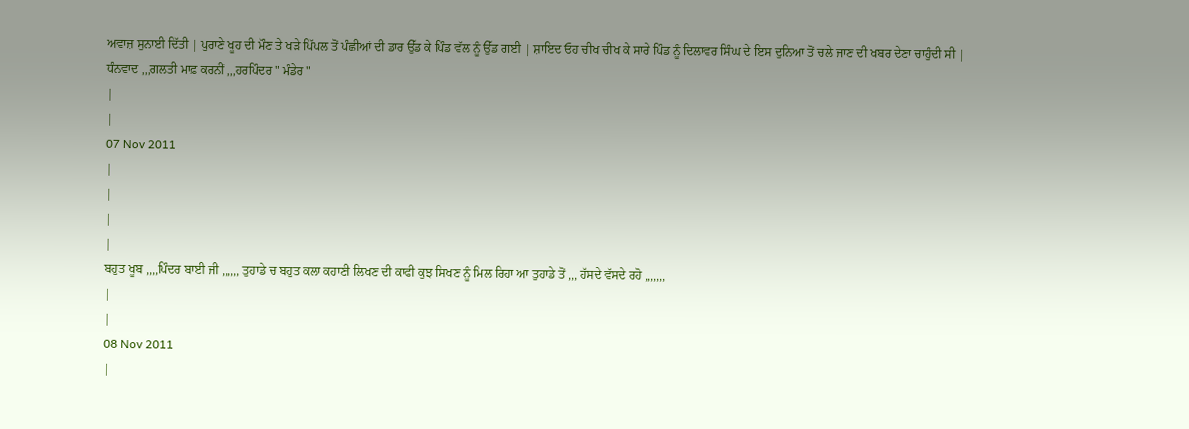ਅਵਾਜ਼ ਸੁਨਾਈ ਦਿੱਤੀ | ਪੁਰਾਣੇ ਖੂਹ ਦੀ ਮੌਣ ਤੇ ਖੜੇ ਪਿੱਪਲ ਤੋਂ ਪੰਛੀਆਂ ਦੀ ਡਾਰ ਉੱਡ ਕੇ ਪਿੰਡ ਵੱਲ ਨੂੰ ਉੱਡ ਗਈ | ਸ਼ਾਇਦ ਓਹ ਚੀਖ ਚੀਖ ਕੇ ਸਾਰੇ ਪਿੰਡ ਨੂੰ ਦਿਲਾਵਰ ਸਿੰਘ ਦੇ ਇਸ ਦੁਨਿਆ ਤੋਂ ਚਲੇ ਜਾਣ ਦੀ ਖਬਰ ਦੇਣਾ ਚਾਹੁੰਦੀ ਸੀ |
ਧੰਨਵਾਦ ,,,ਗਲਤੀ ਮਾਫ਼ ਕਰਨੀਂ ,,,ਹਰਪਿੰਦਰ " ਮੰਡੇਰ "
|
|
07 Nov 2011
|
|
|
|
ਬਹੁਤ ਖੂਬ ,,,,ਪਿੰਦਰ ਬਾਈ ਜੀ ,,,,,, ਤੁਹਾਡੇ ਚ ਬਹੁਤ ਕਲਾ ਕਹਾਣੀ ਲਿਖਣ ਦੀ ਕਾਫੀ ਕੁਝ ਸਿਖਣ ਨੂੰ ਮਿਲ ਰਿਹਾ ਆ ਤੁਹਾਡੇ ਤੋਂ ,,, ਹੱਸਦੇ ਵੱਸਦੇ ਰਹੋ ,,,,,,,
|
|
08 Nov 2011
|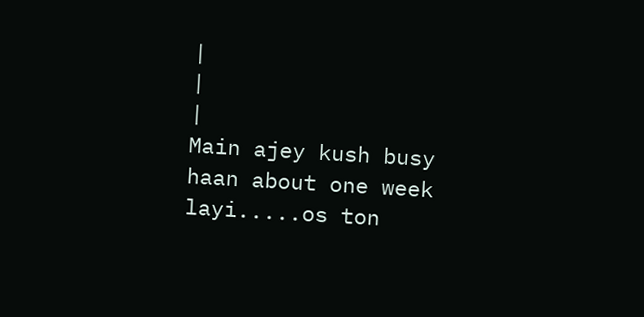|
|
|
Main ajey kush busy haan about one week layi.....os ton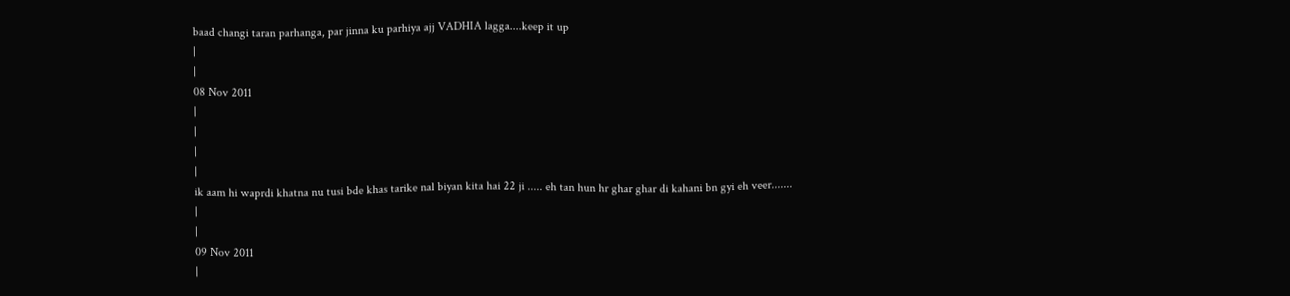baad changi taran parhanga, par jinna ku parhiya ajj VADHIA lagga....keep it up
|
|
08 Nov 2011
|
|
|
|
ik aam hi waprdi khatna nu tusi bde khas tarike nal biyan kita hai 22 ji ..... eh tan hun hr ghar ghar di kahani bn gyi eh veer.......
|
|
09 Nov 2011
|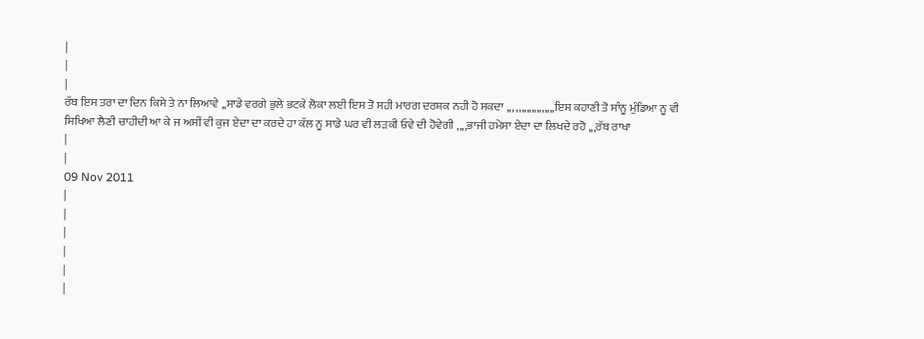|
|
|
ਰੱਬ ਇਸ ਤਰਾ ਦਾ ਦਿਨ ਕਿਸੇ ਤੇ ਨਾ ਲਿਆਵੇ ,,ਸਾਡੇ ਵਰਗੇ ਭੁਲੇ ਭਟਕੇ ਲੋਕਾ ਲਈ ਇਸ ਤੋ ਸਹੀ ਮਾਰਗ ਦਰਸ਼ਕ ਨਹੀ ਹੋ ਸਕਦਾ ,,, ,,,,,,,,,,,,,,,ਇਸ ਕਹਾਣੀ ਤੋ ਸਾੰਨੂ ਮੁੰਡਿਆ ਨੂ ਵੀ ਸਿਖਿਆ ਲੈਣੀ ਚਾਹੀਦੀ ਆ ਕੇ ਜ ਅਸੀਂ ਵੀ ਕੁਜ ਏਦਾ ਦਾ ਕਰਦੇ ਹਾ ਕੱਲ ਨੂ ਸਾਡੇ ਘਰ ਵੀ ਲੜਕੀ ਓਵੇ ਦੀ ਹੋਵੇਗੀ ,,,,ਭਾਜੀ ਹਮੇਸਾ ਏਦਾ ਦਾ ਲਿਖਦੇ ਰਹੋ ,,,ਰੱਬ ਰਾਖਾ
|
|
09 Nov 2011
|
|
|
|
|
|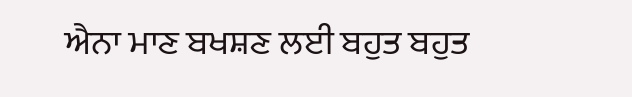ਐਨਾ ਮਾਣ ਬਖਸ਼ਣ ਲਈ ਬਹੁਤ ਬਹੁਤ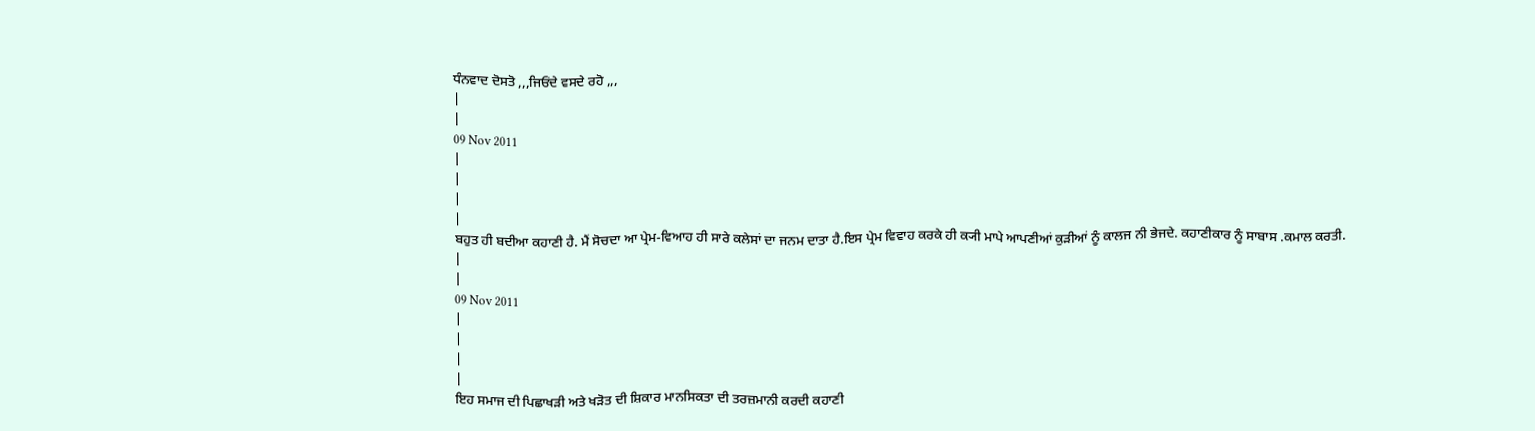ਧੰਨਵਾਦ ਦੋਸਤੋ ,,,ਜਿਓਂਦੇ ਵਸਦੇ ਰਹੋ ,,,
|
|
09 Nov 2011
|
|
|
|
ਬਹੁਤ ਹੀ ਬਦੀਆ ਕਹਾਣੀ ਹੈ. ਮੈਂ ਸੋਚਦਾ ਆ ਪ੍ਰੇਮ-ਵਿਆਹ ਹੀ ਸਾਰੇ ਕਲੇਸਾਂ ਦਾ ਜਨਮ ਦਾਤਾ ਹੈ.ਇਸ ਪ੍ਰੇਮ ਵਿਵਾਹ ਕਰਕੇ ਹੀ ਕ੍ਯੀ ਮਾਪੇ ਆਪਣੀਆਂ ਕੁੜੀਆਂ ਨੂੰ ਕਾਲਜ ਨੀ ਭੇਜਦੇ. ਕਹਾਣੀਕਾਰ ਨੂੰ ਸਾਬਾਸ .ਕਮਾਲ ਕਰਤੀ.
|
|
09 Nov 2011
|
|
|
|
ਇਹ ਸਮਾਜ ਦੀ ਪਿਛਾਖੜੀ ਅਤੇ ਖੜੋਤ ਦੀ ਸ਼ਿਕਾਰ ਮਾਨਸਿਕਤਾ ਦੀ ਤਰਜ਼ਮਾਨੀ ਕਰਦੀ ਕਹਾਣੀ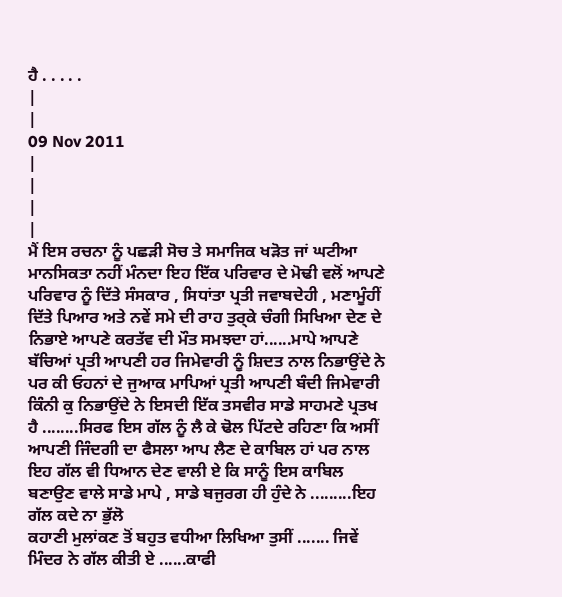ਹੈ . . . . .
|
|
09 Nov 2011
|
|
|
|
ਮੈਂ ਇਸ ਰਚਨਾ ਨੂੰ ਪਛੜੀ ਸੋਚ ਤੇ ਸਮਾਜਿਕ ਖੜੋਤ ਜਾਂ ਘਟੀਆ ਮਾਨਸਿਕਤਾ ਨਹੀਂ ਮੰਨਦਾ ਇਹ ਇੱਕ ਪਰਿਵਾਰ ਦੇ ਮੋਢੀ ਵਲੋਂ ਆਪਣੇ ਪਰਿਵਾਰ ਨੂੰ ਦਿੱਤੇ ਸੰਸਕਾਰ , ਸਿਧਾਂਤਾ ਪ੍ਰਤੀ ਜਵਾਬਦੇਹੀ , ਮਣਾਮੂੰਹੀਂ ਦਿੱਤੇ ਪਿਆਰ ਅਤੇ ਨਵੇਂ ਸਮੇ ਦੀ ਰਾਹ ਤੁਰ੍ਕੇ ਚੰਗੀ ਸਿਖਿਆ ਦੇਣ ਦੇ ਨਿਭਾਏ ਆਪਣੇ ਕਰਤੱਵ ਦੀ ਮੌਤ ਸਮਝਦਾ ਹਾਂ......ਮਾਪੇ ਆਪਣੇ ਬੱਚਿਆਂ ਪ੍ਰਤੀ ਆਪਣੀ ਹਰ ਜਿਮੇਵਾਰੀ ਨੂੰ ਸ਼ਿਦਤ ਨਾਲ ਨਿਭਾਉਂਦੇ ਨੇ ਪਰ ਕੀ ਓਹਨਾਂ ਦੇ ਜੁਆਕ ਮਾਪਿਆਂ ਪ੍ਰਤੀ ਆਪਣੀ ਬੰਦੀ ਜਿਮੇਵਾਰੀ ਕਿੰਨੀ ਕੁ ਨਿਭਾਉਂਦੇ ਨੇ ਇਸਦੀ ਇੱਕ ਤਸਵੀਰ ਸਾਡੇ ਸਾਹਮਣੇ ਪ੍ਰਤਖ ਹੈ ........ਸਿਰਫ ਇਸ ਗੱਲ ਨੂੰ ਲੈ ਕੇ ਢੋਲ ਪਿੱਟਦੇ ਰਹਿਣਾ ਕਿ ਅਸੀਂ ਆਪਣੀ ਜਿੰਦਗੀ ਦਾ ਫੈਸਲਾ ਆਪ ਲੈਣ ਦੇ ਕਾਬਿਲ ਹਾਂ ਪਰ ਨਾਲ ਇਹ ਗੱਲ ਵੀ ਧਿਆਨ ਦੇਣ ਵਾਲੀ ਏ ਕਿ ਸਾਨੂੰ ਇਸ ਕਾਬਿਲ ਬਣਾਉਣ ਵਾਲੇ ਸਾਡੇ ਮਾਪੇ , ਸਾਡੇ ਬਜੁਰਗ ਹੀ ਹੁੰਦੇ ਨੇ .........ਇਹ ਗੱਲ ਕਦੇ ਨਾ ਭੁੱਲੋ
ਕਹਾਣੀ ਮੁਲਾਂਕਣ ਤੋਂ ਬਹੁਤ ਵਧੀਆ ਲਿਖਿਆ ਤੁਸੀਂ ....... ਜਿਵੇਂ ਮਿੰਦਰ ਨੇ ਗੱਲ ਕੀਤੀ ਏ ......ਕਾਫੀ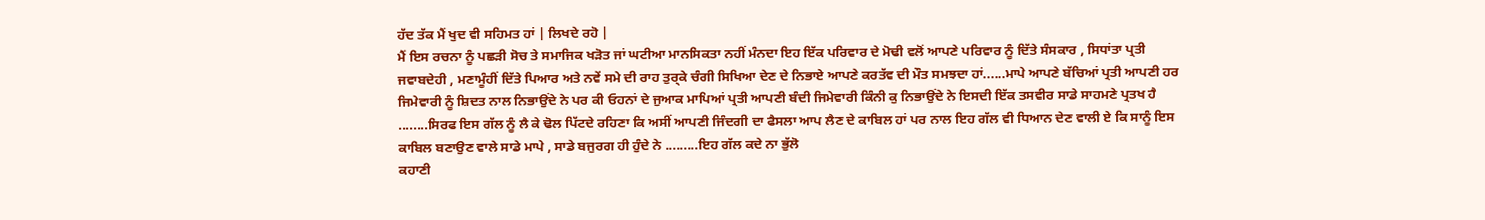ਹੱਦ ਤੱਕ ਮੈਂ ਖੁਦ ਵੀ ਸਹਿਮਤ ਹਾਂ | ਲਿਖਦੇ ਰਹੋ |
ਮੈਂ ਇਸ ਰਚਨਾ ਨੂੰ ਪਛੜੀ ਸੋਚ ਤੇ ਸਮਾਜਿਕ ਖੜੋਤ ਜਾਂ ਘਟੀਆ ਮਾਨਸਿਕਤਾ ਨਹੀਂ ਮੰਨਦਾ ਇਹ ਇੱਕ ਪਰਿਵਾਰ ਦੇ ਮੋਢੀ ਵਲੋਂ ਆਪਣੇ ਪਰਿਵਾਰ ਨੂੰ ਦਿੱਤੇ ਸੰਸਕਾਰ , ਸਿਧਾਂਤਾ ਪ੍ਰਤੀ ਜਵਾਬਦੇਹੀ , ਮਣਾਮੂੰਹੀਂ ਦਿੱਤੇ ਪਿਆਰ ਅਤੇ ਨਵੇਂ ਸਮੇ ਦੀ ਰਾਹ ਤੁਰ੍ਕੇ ਚੰਗੀ ਸਿਖਿਆ ਦੇਣ ਦੇ ਨਿਭਾਏ ਆਪਣੇ ਕਰਤੱਵ ਦੀ ਮੌਤ ਸਮਝਦਾ ਹਾਂ......ਮਾਪੇ ਆਪਣੇ ਬੱਚਿਆਂ ਪ੍ਰਤੀ ਆਪਣੀ ਹਰ ਜਿਮੇਵਾਰੀ ਨੂੰ ਸ਼ਿਦਤ ਨਾਲ ਨਿਭਾਉਂਦੇ ਨੇ ਪਰ ਕੀ ਓਹਨਾਂ ਦੇ ਜੁਆਕ ਮਾਪਿਆਂ ਪ੍ਰਤੀ ਆਪਣੀ ਬੰਦੀ ਜਿਮੇਵਾਰੀ ਕਿੰਨੀ ਕੁ ਨਿਭਾਉਂਦੇ ਨੇ ਇਸਦੀ ਇੱਕ ਤਸਵੀਰ ਸਾਡੇ ਸਾਹਮਣੇ ਪ੍ਰਤਖ ਹੈ ........ਸਿਰਫ ਇਸ ਗੱਲ ਨੂੰ ਲੈ ਕੇ ਢੋਲ ਪਿੱਟਦੇ ਰਹਿਣਾ ਕਿ ਅਸੀਂ ਆਪਣੀ ਜਿੰਦਗੀ ਦਾ ਫੈਸਲਾ ਆਪ ਲੈਣ ਦੇ ਕਾਬਿਲ ਹਾਂ ਪਰ ਨਾਲ ਇਹ ਗੱਲ ਵੀ ਧਿਆਨ ਦੇਣ ਵਾਲੀ ਏ ਕਿ ਸਾਨੂੰ ਇਸ ਕਾਬਿਲ ਬਣਾਉਣ ਵਾਲੇ ਸਾਡੇ ਮਾਪੇ , ਸਾਡੇ ਬਜੁਰਗ ਹੀ ਹੁੰਦੇ ਨੇ .........ਇਹ ਗੱਲ ਕਦੇ ਨਾ ਭੁੱਲੋ
ਕਹਾਣੀ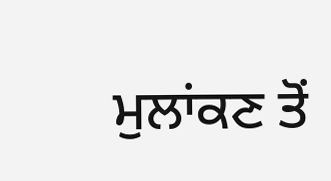ਮੁਲਾਂਕਣ ਤੋਂ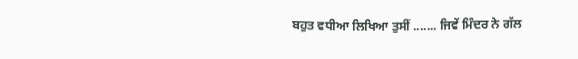ਬਹੁਤ ਵਧੀਆ ਲਿਖਿਆ ਤੁਸੀਂ ....... ਜਿਵੇਂ ਮਿੰਦਰ ਨੇ ਗੱਲ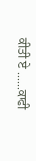ਕੀਤੀ ਏ ......ਕਾਫੀ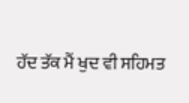ਹੱਦ ਤੱਕ ਮੈਂ ਖੁਦ ਵੀ ਸਹਿਮਤ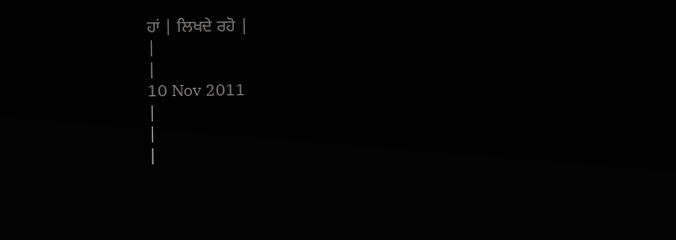ਹਾਂ | ਲਿਖਦੇ ਰਹੋ |
|
|
10 Nov 2011
|
|
|